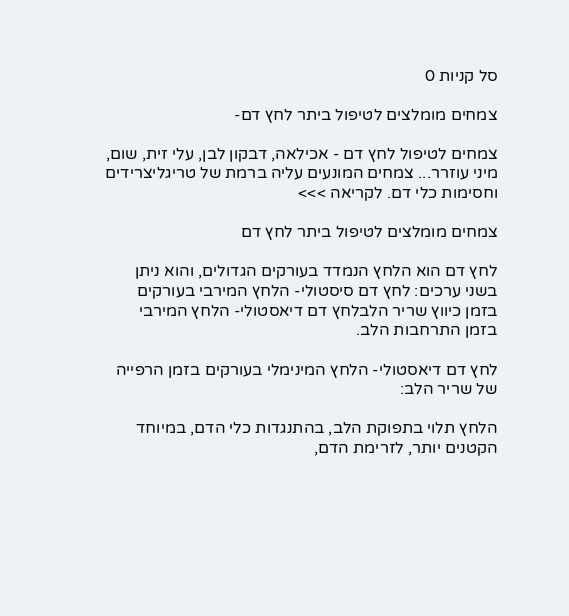סל קניות 0

צמחים מומלצים לטיפול ביתר לחץ דם-

צמחים לטיפול לחץ דם - אכילאה, דבקון לבן, עלי זית, שום, מיני עוזרר... צמחים המונעים עליה ברמת של טריגליצרידים וחסימות כלי דם. לקריאה >>>

צמחים מומלצים לטיפול ביתר לחץ דם

לחץ דם הוא הלחץ הנמדד בעורקים הגדולים, והוא ניתן בשני ערכים: לחץ דם סיסטולי- הלחץ המירבי בעורקים בזמן כיווץ שריר הלבלחץ דם דיאסטולי- הלחץ המירבי בזמן התרחבות הלב.

לחץ דם דיאסטולי- הלחץ המינימלי בעורקים בזמן הרפייה של שריר הלב:

הלחץ תלוי בתפוקת הלב, בהתנגדות כלי הדם, במיוחד הקטנים יותר, לזרימת הדם,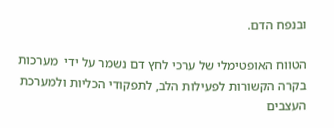ובנפח הדם.

הטווח האופטימלי של ערכי לחץ דם נשמר על ידי  מערכות בקרה הקשורות לפעילות הלב, לתפקודי הכליות ולמערכת העצבים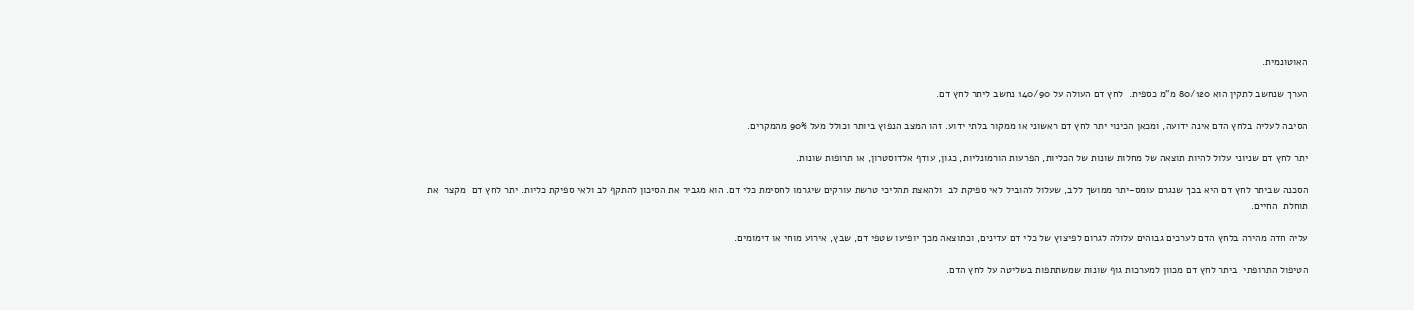האוטונמית.

הערך שנחשב לתקין הוא 80/120 מ"מ כספית.  לחץ דם העולה על 140/90 נחשב ליתר לחץ דם.

הסיבה לעליה בלחץ הדם אינה ידועה, ומכאן הכינוי יתר לחץ דם ראשוני או ממקור בלתי ידוע. זהו המצב הנפוץ ביותר וכולל מעל 90% מהמקרים.

יתר לחץ דם שניוני עלול להיות תוצאה של מחלות שונות של הכליות, הפרעות הורמונליות, כגון, עודף אלדוסטרון, או תרופות שונות.

הסכנה שביתר לחץ דם היא בכך שנגרם עומס-יתר ממושך ללב, שעלול להוביל לאי ספיקת לב  ולהאצת תהליכי טרשת עורקים שיגרמו לחסימת כלי דם. הוא מגביר את הסיכון להתקף לב ולאי ספיקת כליות. יתר לחץ דם  מקצר  את תוחלת  החיים.

עליה חדה מהירה בלחץ הדם לערכים גבוהים עלולה לגרום לפיצוץ של כלי דם עדינים, וכתוצאה מכך יופיעו שטפי דם, שבץ, אירוע מוחי או דימומים.

הטיפול התרופתי  ביתר לחץ דם מכוון למערכות גוף שונות שמשתתפות בשליטה על לחץ הדם.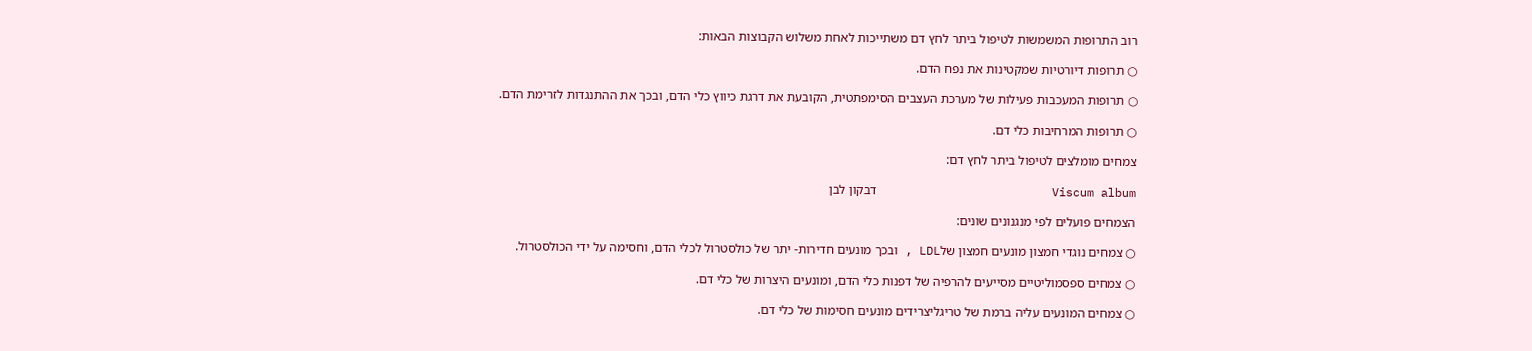רוב התרופות המשמשות לטיפול ביתר לחץ דם משתייכות לאחת משלוש הקבוצות הבאות:

○ תרופות דיורטיות שמקטינות את נפח הדם.

○ תרופות המעכבות פעילות של מערכת העצבים הסימפתטית, הקובעת את דרגת כיווץ כלי הדם, ובכך את ההתנגדות לזרימת הדם.

○ תרופות המרחיבות כלי דם.

צמחים מומלצים לטיפול ביתר לחץ דם:

Viscum album                         דבקון לבן

הצמחים פועלים לפי מנגנונים שונים:

○ צמחים נוגדי חמצון מונעים חמצון שלLDL , ובכך מונעים חדירות- יתר של כולסטרול לכלי הדם, וחסימה על ידי הכולסטרול.

○ צמחים ספסמוליטיים מסייעים להרפיה של דפנות כלי הדם, ומונעים היצרות של כלי דם.

○ צמחים המונעים עליה ברמת של טריגליצרידים מונעים חסימות של כלי דם.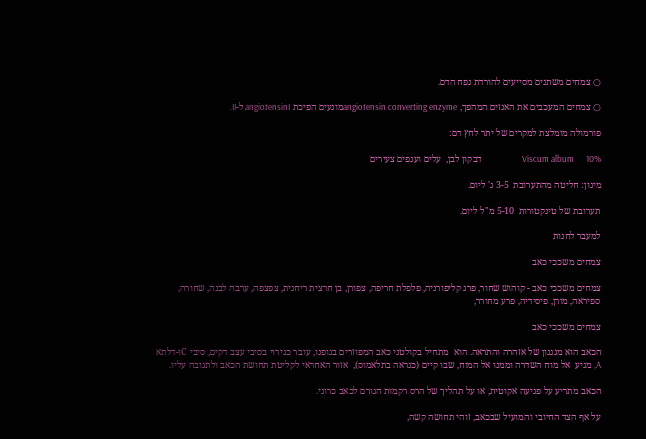○ צמחים משתנים מסייעים להורדת נפח הדם.

○ צמחים המעכבים את האנזים המהפך, angiotensin converting enzymeמונעים הפיכת angiotensinI ל-II.

פורמולה מומלצת למקרים של יתר לחץ דם:

Viscum album      10%                    דבקון לבן,  עלים וענפים צעירים

מינון: חליטה מהתערובת  3-5 ג' ליום.

תערובת של טינקטורות  5-10 מ"ל ליום.

למעבר לחנות

צמחים משככי כאב

צמחים משככי כאב - קוהוש שחור, פרג קליפורניה, פלפלת חריפה, צפורן, בן חרצית ריחנית, צפצפה, ערבה לבנה, שחורה, ספיראה, מורן, פיסידיה, פרע מחורר,

צמחים משככי כאב

הכאב הוא מנגנון של אזהרה והתראה. הוא  מתחיל בקולטני כאב המפוזרים בגופנו, עובר כגירוי בסיבי עצב דקים, סיבי Cו-דלתא A, מגיע  אל מוח השדרה וממנו אל המוח, שבו קיים (כנראה בתלאמוס),  אזור האחראי לקליטת תחושת הכאב ולתגובה עליו.

הכאב מתריע על פגיעה אקוטית, או על תהליך של הרס רקמות הגורם לכאב כרוני.

על אף הצד החיובי והמועיל שבכאב, זוהי תחושה קשה,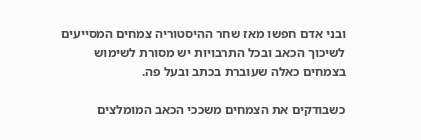ובני אדם חפשו מאז שחר ההיסטוריה צמחים המסייעים לשיכוך הכאב ובכל התרבויות יש מסורת לשימוש בצמחים כאלה שעוברת בכתב ובעל פה.

כשבודקים את הצמחים משככי הכאב המומלצים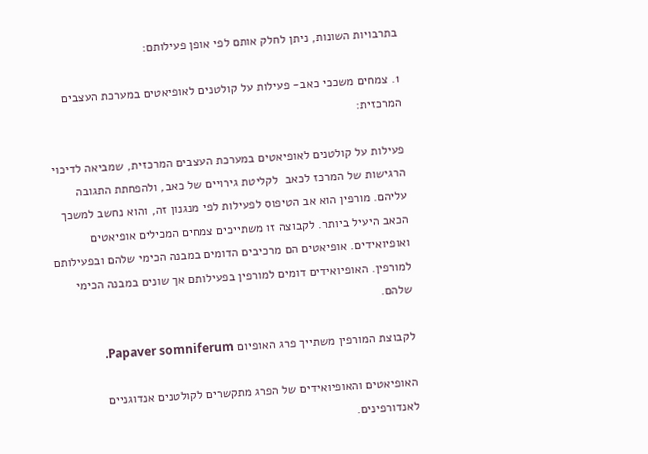בתרבויות השונות, ניתן לחלק אותם לפי אופן פעילותם:

1. צמחים משככי כאב- פעילות על קולטנים לאופיאטים במערכת העצבים המרכזית:

פעילות על קולטנים לאופיאטים במערכת העצבים המרכזית, שמביאה לדיכוי הרגישות של המרכז לכאב  לקליטת גירויים של כאב, ולהפחתת התגובה עליהם. מורפין הוא אב הטיפוס לפעילות לפי מנגנון זה, והוא נחשב למשכך הכאב היעיל ביותר. לקבוצה זו משתייכים צמחים המכילים אופיאטים ואופיואידים. אופיאטים הם מרכיבים הדומים במבנה הכימי שלהם ובפעילותם למורפין. האופיואידים דומים למורפין בפעילותם אך שונים במבנה הכימי שלהם.

לקבוצת המורפין משתייך פרג האופיום Papaver somniferum.

האופיאטים והאופיואידים של הפרג מתקשרים לקולטנים אנדוגניים לאנדורפינים.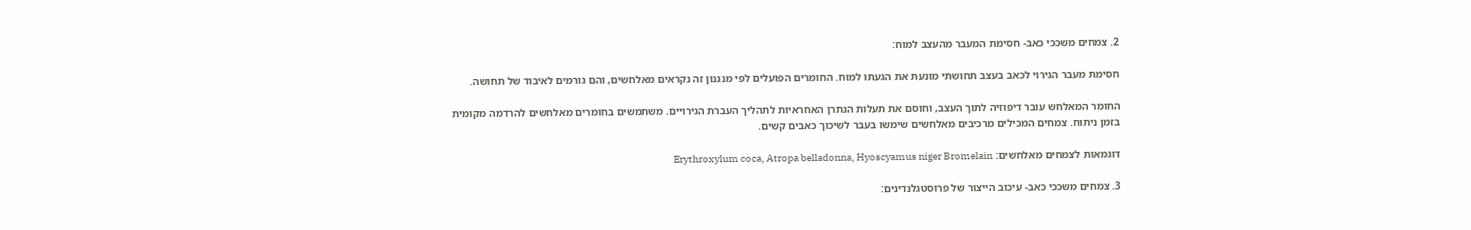2. צמחים משככי כאב- חסימת המעבר מהעצב למוח:

חסימת מעבר הגירוי לכאב בעצב תחושתי מונעת את הגעתו למוח. החומרים הפועלים לפי מנגנון זה נקראים מאלחשים, והם גורמים לאיבוד של תחושה.

החומר המאלחש עובר דיפוזיה לתוך העצב, וחוסם את תעלות הנתרן האחראיות לתהליך העברת הגירויים. משתמשים בחומרים מאלחשים להרדמה מקומית בזמן ניתוח. צמחים המכילים מרכיבים מאלחשים שימשו בעבר לשיכוך כאבים קשים.

דוגמאות לצמחים מאלחשים: Erythroxylum coca, Atropa belladonna, Hyoscyamus niger Bromelain

3. צמחים משככי כאב- עיכוב הייצור של פרוסטגלנדינים: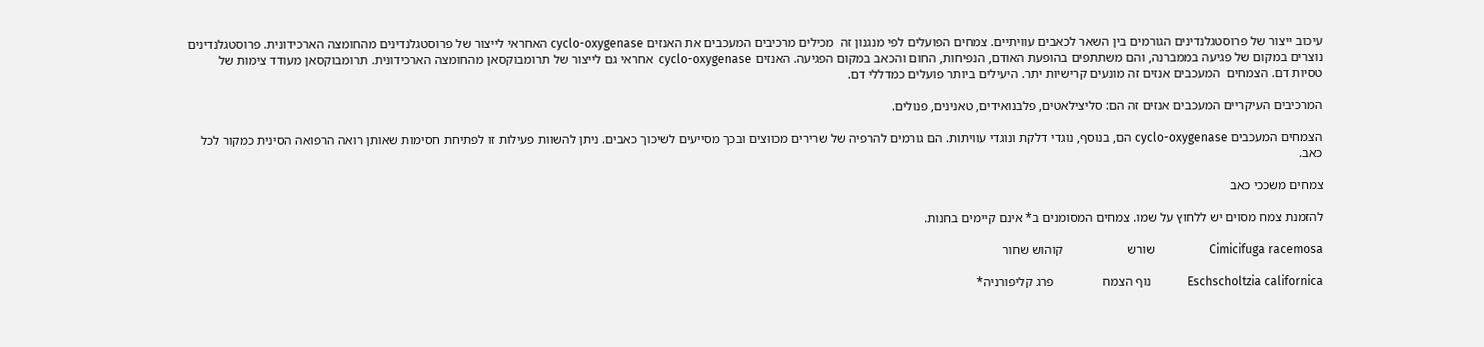עיכוב ייצור של פרוסטגלנדינים הגורמים בין השאר לכאבים עוויתיים. צמחים הפועלים לפי מנגנון זה  מכילים מרכיבים המעכבים את האנזים cyclo-oxygenase האחראי לייצור של פרוסטגלנדינים מהחומצה הארכידונית. פרוסטגלנדינים נוצרים במקום של פגיעה בממברנה, והם משתתפים בהופעת האודם, הנפיחות, החום והכאב במקום הפגיעה. האנזים cyclo-oxygenase  אחראי גם לייצור של תרומבוקסאן מהחומצה הארכידונית. תרומבוקסאן מעודד צימות של טסיות דם. הצמחים  המעכבים אנזים זה מונעים קרישיות יתר. היעילים ביותר פועלים כמדללי דם.

המרכיבים העיקריים המעכבים אנזים זה הם: סליצילאטים, פלבנואידים, טאנינים, פנולים.

הצמחים המעכבים cyclo-oxygenase הם, בנוסף, נוגדי דלקת ונוגדי עוויתות. הם גורמים להרפיה של שרירים מכווצים ובכך מסייעים לשיכוך כאבים. ניתן להשוות פעילות זו לפתיחת חסימות שאותן רואה הרפואה הסינית כמקור לכל כאב.

צמחים משככי כאב

להזמנת צמח מסוים יש ללחוץ על שמו. צמחים המסומנים ב* אינם קיימים בחנות.

Cimicifuga racemosa                  שורש                    קוהוש שחור

Eschscholtzia californica            נוף הצמח               פרג קליפורניה*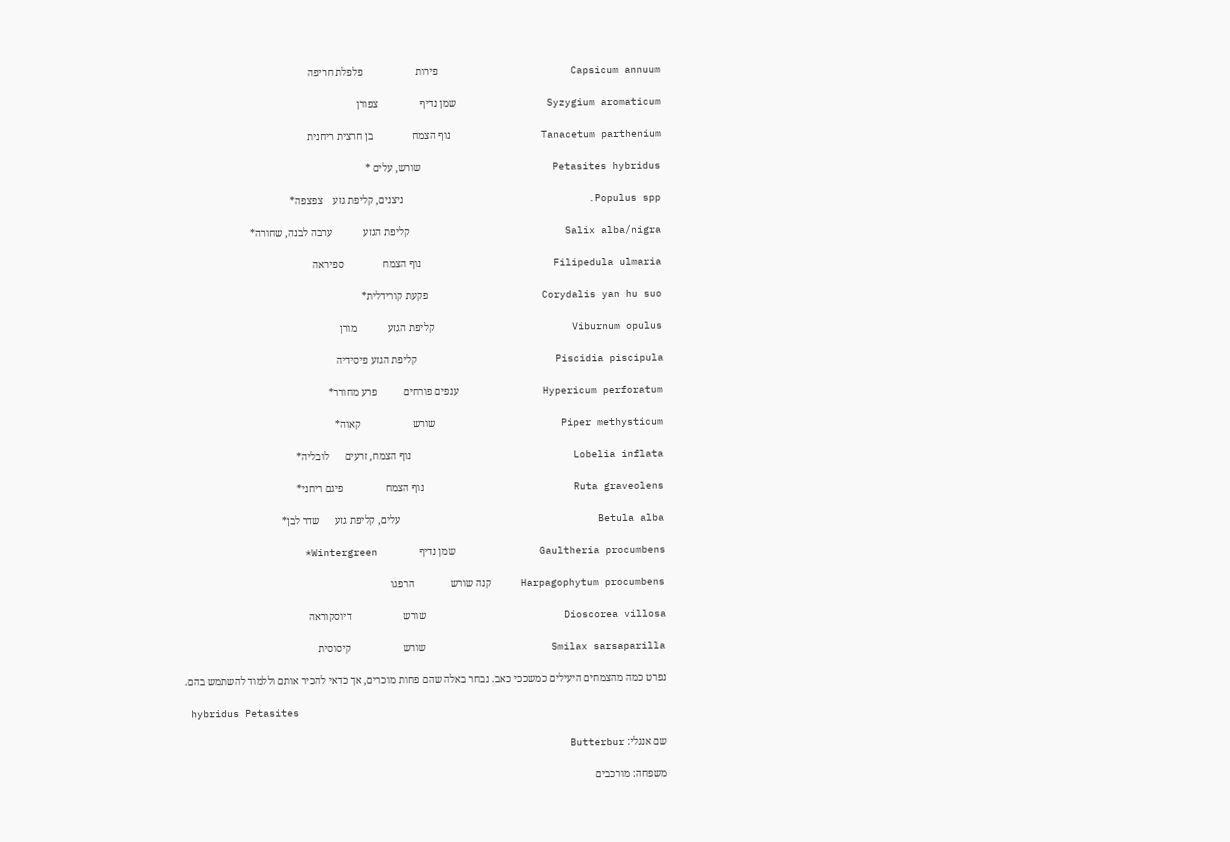Capsicum annuum                      פירות                    פלפלת חריפה

Syzygium aromaticum               שמן נדיף                צפורן

Tanacetum parthenium               נוף הצמח               בן חרצית ריחנית

Petasites hybridus                      שורש, עלים *

Populus spp.                               ניצנים, קליפת גזע    צפצפה*

Salix alba/nigra                          קליפת הגזע            ערבה לבנה, שחורה*

Filipedula ulmaria                      נוף הצמח               ספיראה

Corydalis yan hu suo                   פקעת קורידלית*

Viburnum opulus                       קליפת הגזע            מורן

Piscidia piscipula                       קליפת הגזע פיסידיה

Hypericum perforatum              ענפים פורחים          פרע מחורר*

Piper methysticum                     שורש                    קאוה*

Lobelia inflata                           נוף הצמח, זרעים      לובליה*

Ruta graveolens                         נוף הצמח                פיגם ריחני*

Betula alba                                 עלים, קליפת גזע      שדר לבן*

Gaultheria procumbens              שמן נדיף                Wintergreen*

Harpagophytum procumbens     קנה שורש              הרפגו

Dioscorea villosa                       שורש                    דיוסקוראה

Smilax sarsaparilla                     שורש                    קיסוסית

נפרט כמה מהצמחים היעילים כמשככי כאב. נבחר באלה שהם פחות מוכרים, אך כדאי להכיר אותם וללמוד להשתמש בהם.

 hybridus Petasites

שם אנגלי: Butterbur

משפחה: מורכבים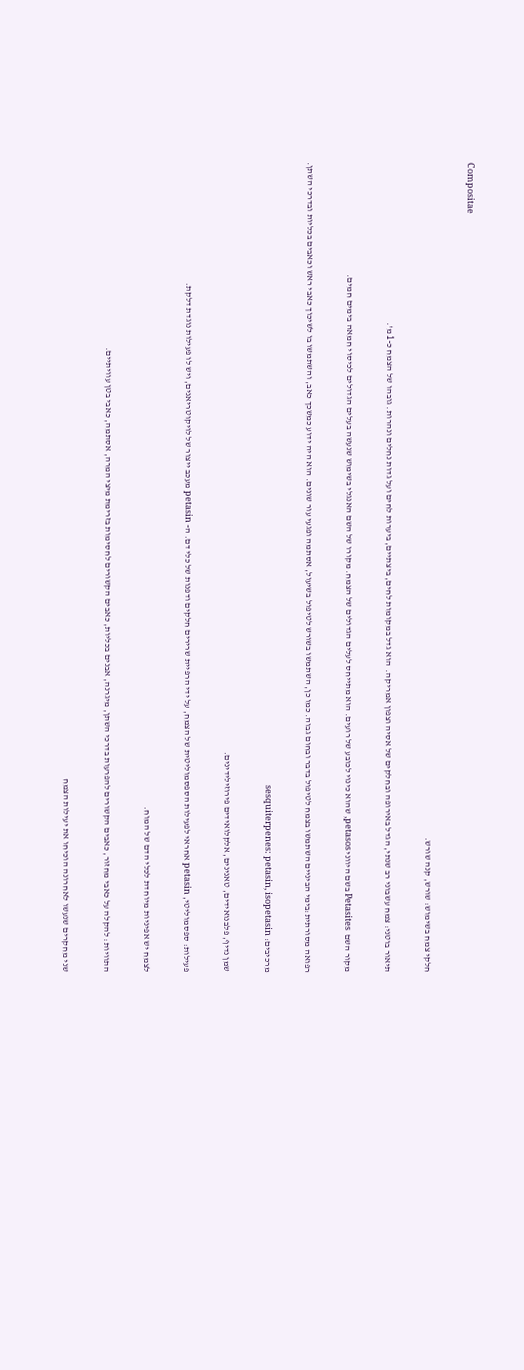Compositae

חלקי צמח בשימוש: שורש, קנה שורש.

תיאור בוטני: צמח עשבוני רב שנתי, הגדל באירופה ובחלקים של אסיה וצפון אמריקה.  הוא גדל במקומות לחים, ביצתיים, ביערות לחים ועל גדות נחלים ונהרות. גובהו של הצמח כ-1 מ'.

מקור השם  Petasites בשם היווני petasos, שהוא כינוי לכובע של רועים. הוא מתייחס לעלים הגדולים של הצמח. מקורו של השם האנגלי בשימוש שנעשה בעלים הגדולים לכיסוי חמאה בימים חמים.

רפואה מסורתית:בימי הביניים השתמשו בצמח לטיפול בדבר ובחום גבוה. כמו כן, השתמשו בשורש לטיפול בשיעול, אסתמה ופגעי עור שונים. הוא היה ידוע כמשכך כאב, והשתמשו בו לשיכוך כאבי ראש וכאבים בכליות ובדרכי השתן.

מרכיבים: sesquiterpenes: petasin, isopetasin

שמן נדיף, פלבנואידים, טאנינים, אלקלואידים פירוזילידינים.

פעילות: ספסמוליטי, petasin אחראי לפעילות הספסמוליטית של הצמח, על ידי הרפיית שרירים חלקים ודפנות של כלי דם. ה- petasin מעכב ייצור של לויקוטריאנים, ויש לו פעילות נוגדת דלקת.

לצמח יש אפיניות מיוחדת לכלי הדם של המוח.

התוויות: להקלה על כאבי מחזור, כאבים הקשורים להפרעות בדרכי השתן, מיגרנה, אבנים בכליות, כאבים הקשורים לחסימות בזרימת מיצי המרה, אסתמה, כאבי בטן עוויתיים.

שני מחקרים שנעשו לאחרונה הוכיחו את יעילות הצמח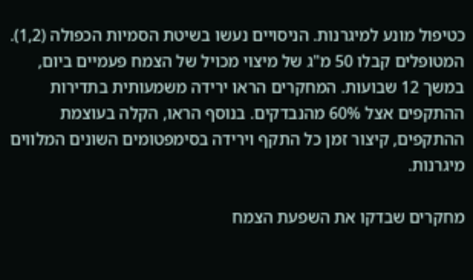כטיפול מונע למיגרנות. הניסויים נעשו בשיטת הסמיות הכפולה (1,2). המטופלים קבלו 50 מ"ג של מיצוי מכויל של הצמח פעמיים ביום, במשך 12 שבועות. המחקרים הראו ירידה משמעותית בתדירות ההתקפים אצל 60% מהנבדקים. בנוסף הראו, הקלה בעוצמת ההתקפים, קיצור זמן כל התקף וירידה בסימפטומים השונים המלווים מיגרנות.

מחקרים שבדקו את השפעת הצמח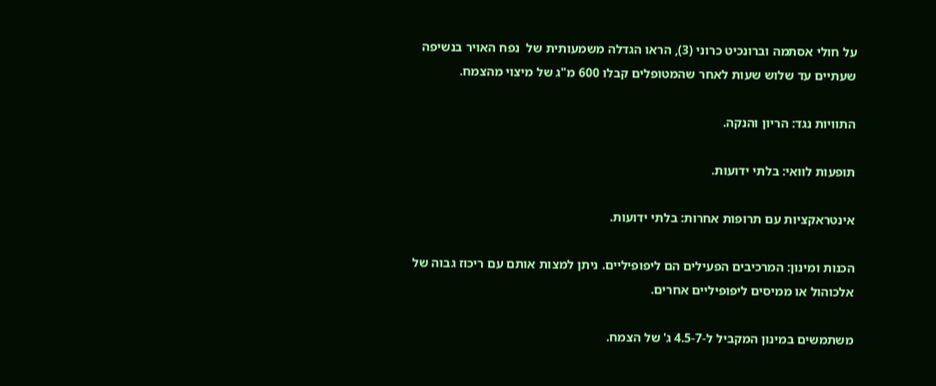על חולי אסתמה וברונכיט כרוני (3), הראו הגדלה משמעותית של  נפח האויר בנשיפה שעתיים עד שלוש שעות לאחר שהמטופלים קבלו 600 מ"ג של מיצוי מהצמח.

התוויות נגד: הריון והנקה.

תופעות לוואי: בלתי ידועות.

אינטראקציות עם תרופות אחרות: בלתי ידועות.

הכנות ומינון: המרכיבים הפעילים הם ליפופיליים. ניתן למצות אותם עם ריכוז גבוה של אלכוהול או ממיסים ליפופיליים אחרים.

משתמשים במינון המקביל ל-4.5-7 ג' של הצמח.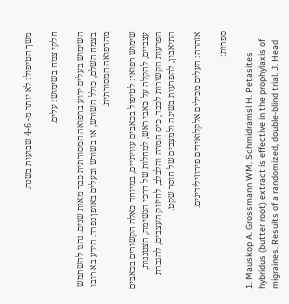משך הטיפול: לא יותר מ- 4-6 שבועות בשנה.

חלקי צמח בשימוש: עלים.

השימוש בעלים ידוע ברפואה המסורתית כבר מאות שנים. נהגו להשתמש בצמח השלם, כולל השורש, או בשורש ובעלים באופן נפרד. הידע בא רובו מהרפואה המסורתית.

שימוש רפואי: לטיפול בכאבים עוויתיים, במיוחד כאלה הקשורים בכאבים עצביים, להקלה על כאבי ראש, למחלות של דרכי הנשימה, הצטננות, הפרעות הקשורות לכבד, כיס המרה והלבלב, לחיזוק העצבים, להגברת התיאבון, להפרעות בשינה ולמצבים של חוסר שקט.

אזהרה: העלים מכילים אלקלואידים פירוזילידינים.

ספרות:

1. Mauskop A. Grossmann WM. Schmidramsl H. Petasites hybridus (butter root) extract is effective in the prophylaxis of migraines. Results of a randomized, double-blind trial. J. Head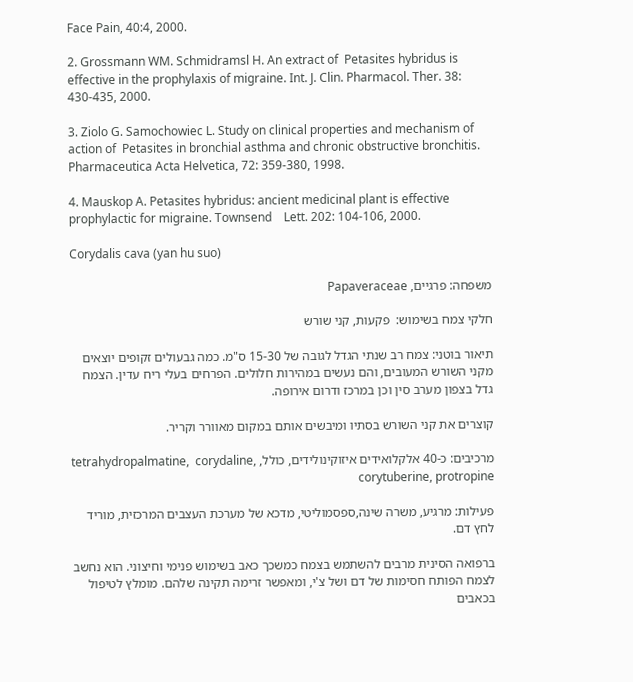Face Pain, 40:4, 2000.

2. Grossmann WM. Schmidramsl H. An extract of  Petasites hybridus is effective in the prophylaxis of migraine. Int. J. Clin. Pharmacol. Ther. 38: 430-435, 2000.

3. Ziolo G. Samochowiec L. Study on clinical properties and mechanism of action of  Petasites in bronchial asthma and chronic obstructive bronchitis. Pharmaceutica Acta Helvetica, 72: 359-380, 1998.

4. Mauskop A. Petasites hybridus: ancient medicinal plant is effective prophylactic for migraine. Townsend    Lett. 202: 104-106, 2000.

Corydalis cava (yan hu suo)

משפחה: פרגיים, Papaveraceae

חלקי צמח בשימוש:  פקעות, קני שורש

תיאור בוטני: צמח רב שנתי הגדל לגובה של 15-30 ס"מ. כמה גבעולים זקופים יוצאים מקני השורש המעובים, והם נעשים במהירות חלולים. הפרחים בעלי ריח עדין. הצמח גדל בצפון מערב סין וכן במרכז ודרום אירופה.

קוצרים את קני השורש בסתיו ומיבשים אותם במקום מאוורר וקריר.

מרכיבים: כ-40 אלקלואידים איזוקינולידים, כולל, tetrahydropalmatine,  corydaline, corytuberine, protropine

פעילות: מרגיע, משרה שינה,ספסמוליטי, מדכא של מערכת העצבים המרכזית, מוריד לחץ דם.

ברפואה הסינית מרבים להשתמש בצמח כמשכך כאב בשימוש פנימי וחיצוני. הוא נחשב לצמח הפותח חסימות של דם ושל צ'י, ומאפשר זרימה תקינה שלהם. מומלץ לטיפול בכאבים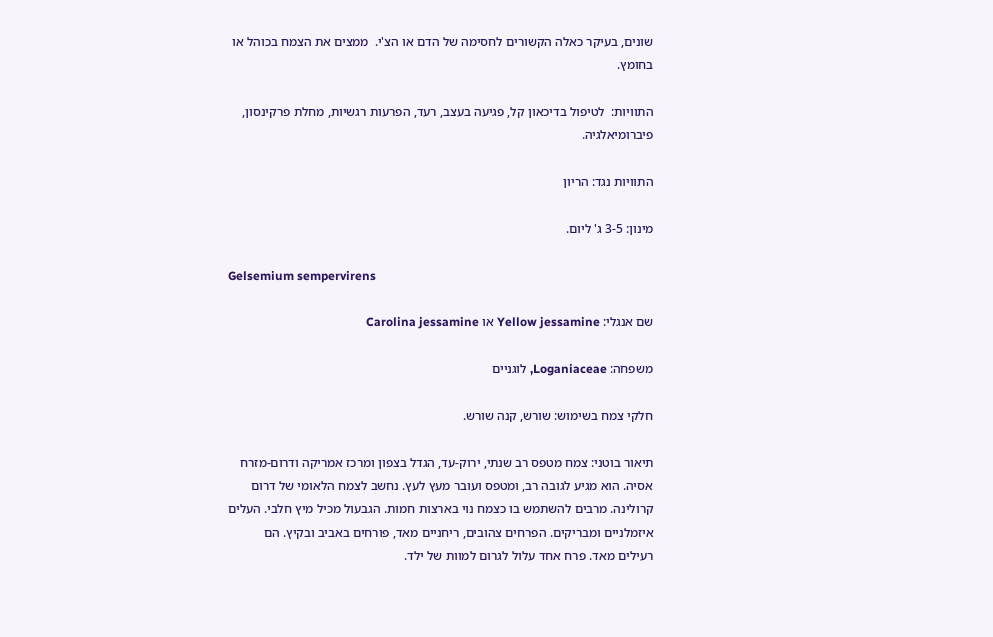שונים, בעיקר כאלה הקשורים לחסימה של הדם או הצ'י.  ממצים את הצמח בכוהל או בחומץ.

התוויות:  לטיפול בדיכאון קל, פגיעה בעצב, רעד, הפרעות רגשיות, מחלת פרקינסון, פיברומיאלגיה.

התוויות נגד: הריון

מינון: 3-5 ג' ליום.

Gelsemium sempervirens

שם אנגלי: Yellow jessamine או Carolina jessamine

משפחה: Loganiaceae, לוגניים

חלקי צמח בשימוש: שורש, קנה שורש.

תיאור בוטני: צמח מטפס רב שנתי, ירוק-עד, הגדל בצפון ומרכז אמריקה ודרום-מזרח אסיה. הוא מגיע לגובה רב, ומטפס ועובר מעץ לעץ. נחשב לצמח הלאומי של דרום קרולינה. מרבים להשתמש בו כצמח נוי בארצות חמות. הגבעול מכיל מיץ חלבי. העלים איזמלניים ומבריקים. הפרחים צהובים, ריחניים מאד, פורחים באביב ובקיץ. הם רעילים מאד. פרח אחד עלול לגרום למוות של ילד.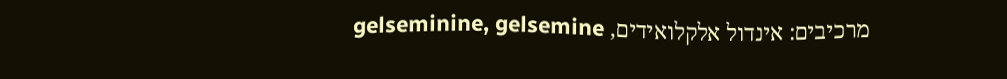מרכיבים: אינדול אלקלואידים, gelseminine, gelsemine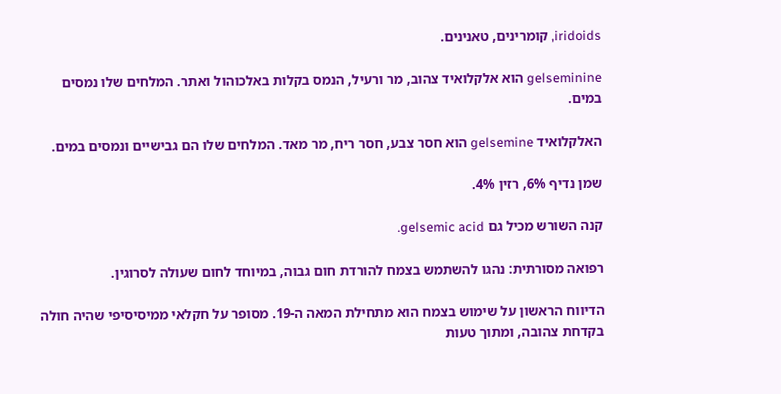iridoids, קומרינים, טאנינים.

gelseminine הוא אלקלואיד צהוב, מר ורעיל, הנמס בקלות באלכוהול ואתר. המלחים שלו נמסים במים.

האלקלואיד gelsemine הוא חסר צבע, חסר ריח, מר מאד. המלחים שלו הם גבישיים ונמסים במים.

שמן נדיף 6%, רזין 4%.

קנה השורש מכיל גם gelsemic acid.

רפואה מסורתית: נהגו להשתמש בצמח להורדת חום גבוה, במיוחד לחום שעולה לסרוגין.

הדיווח הראשון על שימוש בצמח הוא מתחילת המאה ה-19. מסופר על חקלאי ממיסיסיפי שהיה חולה בקדחת צהובה, ומתוך טעות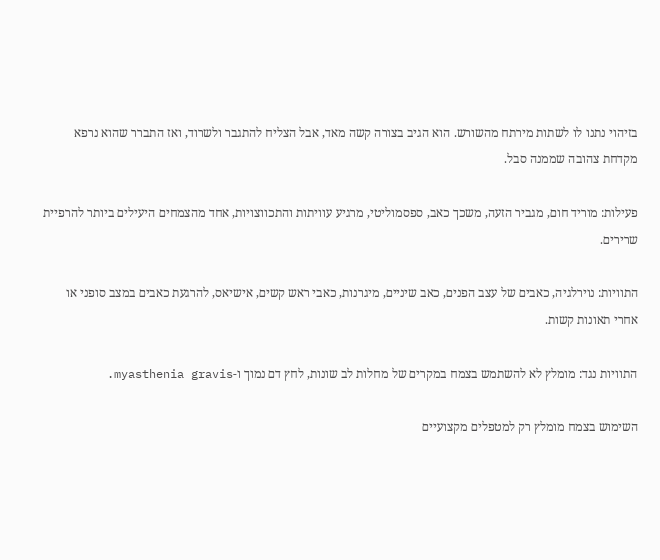בזיהוי נתנו לו לשתות מירתח מהשורש. הוא הגיב בצורה קשה מאד, אבל הצליח להתגבר ולשרוד, ואז התברר שהוא נרפא מקדחת צהובה שממנה סבל.

פעילות: מוריד חום, מגביר הזעה, משכך כאב, ספסמוליטי, מרגיע עוויתות והתכווצויות, אחד מהצמחים היעילים ביותר להרפיית שרירים.

התוויות: נוירלגיה, כאבים של עצב הפנים, כאב שיניים, מיגרנות, כאבי ראש קשים, אישיאס, להרגעת כאבים במצב סופני או אחרי תאונות קשות.

התוויות נגד: מומלץ לא להשתמש בצמח במקרים של מחלות לב שונות, לחץ דם נמוך ו-myasthenia gravis.

השימוש בצמח מומלץ רק למטפלים מקצועיים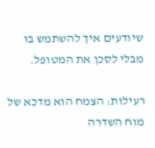שיודעים איך להשתמש בו מבלי לסכן את המטופל.

רעילות: הצמח הוא מדכא של מוח השדרה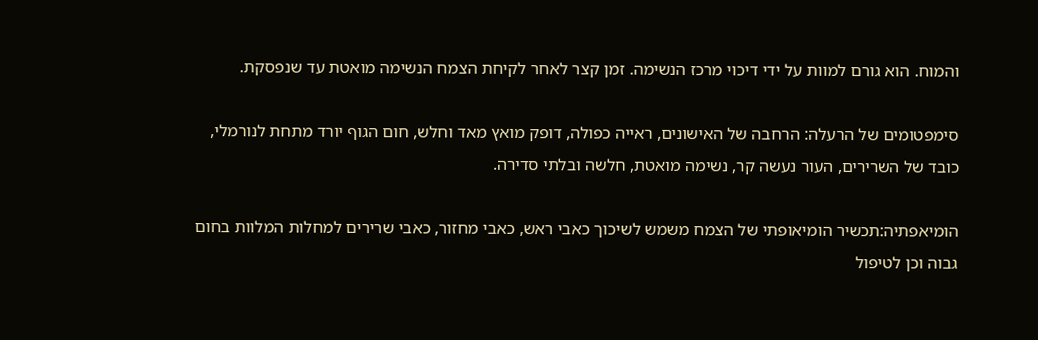והמוח. הוא גורם למוות על ידי דיכוי מרכז הנשימה. זמן קצר לאחר לקיחת הצמח הנשימה מואטת עד שנפסקת.

סימפטומים של הרעלה: הרחבה של האישונים, ראייה כפולה, דופק מואץ מאד וחלש, חום הגוף יורד מתחת לנורמלי, כובד של השרירים, העור נעשה קר, נשימה מואטת, חלשה ובלתי סדירה.

הומיאפתיה:תכשיר הומיאופתי של הצמח משמש לשיכוך כאבי ראש, כאבי מחזור, כאבי שרירים למחלות המלוות בחום גבוה וכן לטיפול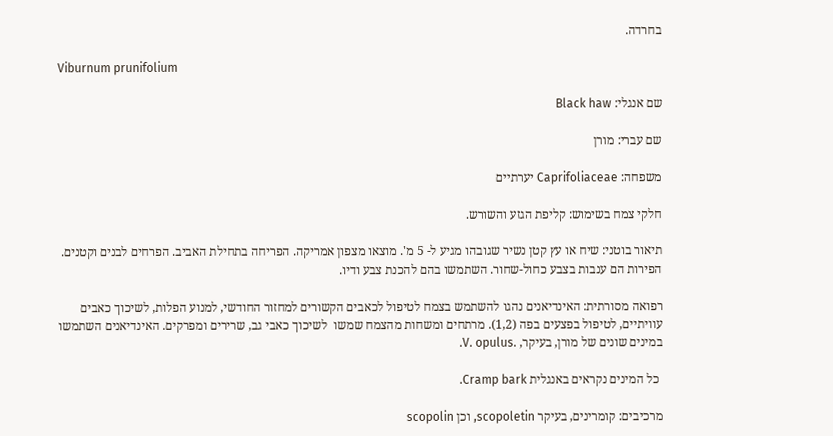בחרדה.

Viburnum prunifolium

שם אנגלי: Black haw

שם עברי: מורן

משפחה: Caprifoliaceae יערתיים

חלקי צמח בשימוש: קליפת הגזע והשורש.

תיאור בוטני: שיח או עץ קטן נשיר שגובהו מגיע ל- 5 מ'. מוצאו מצפון אמריקה. הפריחה בתחילת האביב. הפרחים לבנים וקטנים. הפירות הם ענבות בצבע כחול-שחור. השתמשו בהם להכנת צבע ודיו.

רפואה מסורתית: האינדיאנים נהגו להשתמש בצמח לטיפול לכאבים הקשורים למחזור החודשי, למנוע הפלות, לשיכוך כאבים עוויתיים, לטיפול בפצעים בפה (1,2). מרתחים ומשחות מהצמח שמשו  לשיכוך כאבי גב, שרירים ומפרקים. האינדיאנים השתמשו במינים שונים של מורן, בעיקר, .V. opulus.

 כל המינים נקראים באנגלית Cramp bark.

מרכיבים: קומרינים, בעיקר scopoletin, וכן scopolin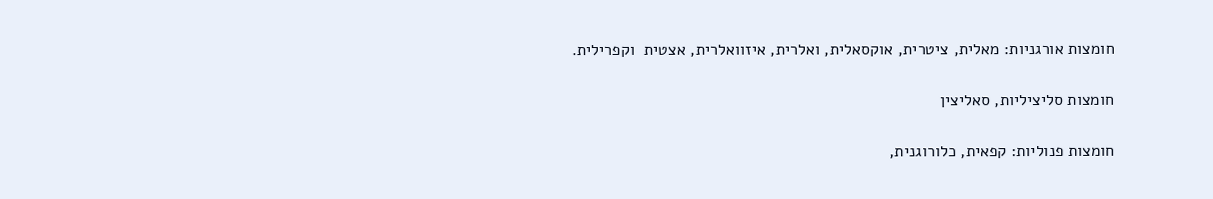חומצות אורגניות: מאלית, ציטרית, אוקסאלית, ואלרית, איזוואלרית, אצטית  וקפרילית.

חומצות סליציליות, סאליצין

חומצות פנוליות: קפאית, כלורוגנית,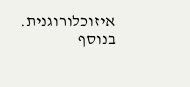איזוכלורוגנית.  בנוסף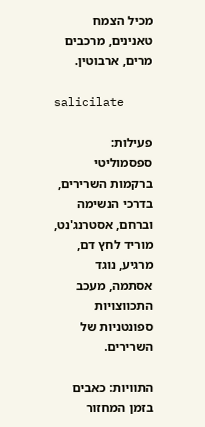מכיל הצמח טאנינים, מרכבים מרים, ארבוטין.

salicilate

פעילות: ספסמוליטי ברקמות השרירים, בדרכי הנשימה וברחם, אסטרנג'נט, מוריד לחץ דם, מרגיע, נוגד אסתמה, מעכב התכווצויות ספונטניות של השרירים.

התוויות: כאבים בזמן המחזור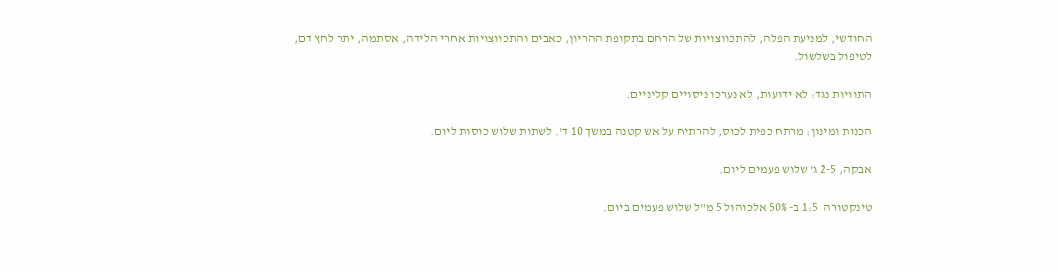החודשי, למניעת הפלה, להתכווצויות של הרחם בתקופת ההריון, כאבים והתכווצויות אחרי הלידה, אסתמה, יתר לחץ דם, לטיפול בשלשול.

התוויות נגד: לא ידועות, לא נערכו ניסויים קליניים.

הכנות ומינון: מרתח כפית לכוס, להרתיח על אש קטנה במשך 10 ד'. לשתות שלוש כוסות ליום.

אבקה, 2-5 ג' שלוש פעמים ליום.

טינקטורה  1:5 ב- 50% אלכוהול 5 מ"ל שלוש פעמים ביום.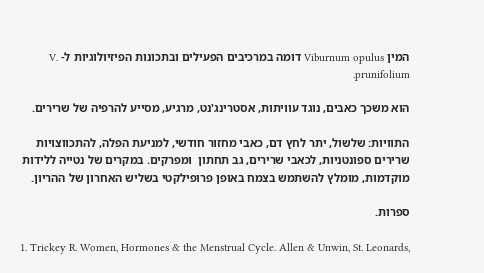המין Viburnum opulus דומה במרכיבים הפעילים ובתכונות הפיזיולוגיות ל- V. prunifolium.

הוא משכך כאבים, נוגד עוויתות, אסטרינג'נט, מרגיע, מסייע להרפיה של שרירים.

התוויות: שלשול, יתר לחץ דם, כאבי מחזור חודשי, למניעת הפלה, להתכווצויות שרירים ספונטניות, לכאבי שרירים, גב תחתון  ומפרקים. במקרים של נטייה ללידות מוקדמות, מומלץ להשתמש בצמח באופן פרופילקטי בשליש האחרון של ההריון.

ספרות.

1. Trickey R. Women, Hormones & the Menstrual Cycle. Allen & Unwin, St. Leonards,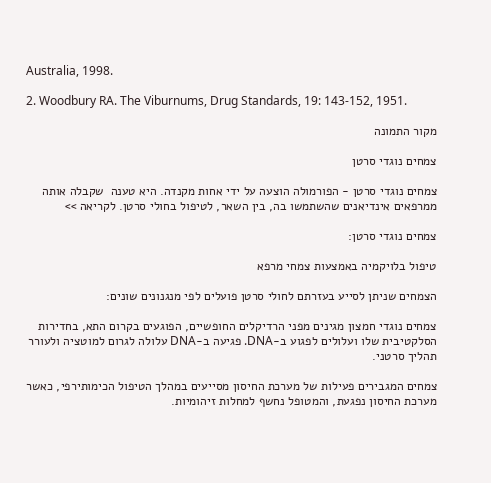Australia, 1998.

2. Woodbury RA. The Viburnums, Drug Standards, 19: 143-152, 1951.

מקור התמונה

צמחים נוגדי סרטן

צמחים נוגדי סרטן - הפורמולה הוצעה על ידי אחות מקנדה. היא טענה  שקבלה אותה ממרפאים אינדיאנים שהשתמשו בה, בין השאר, לטיפול בחולי סרטן. לקריאה >>

צמחים נוגדי סרטן:

טיפול בלויקמיה באמצעות צמחי מרפא

הצמחים שניתן לסייע בעזרתם לחולי סרטן פועלים לפי מנגנונים שונים:

צמחים נוגדי חמצון מגינים מפני הרדיקלים החופשיים, הפוגעים בקרום התא, בחדירות הסלקטיבית שלו ועלולים לפגוע ב-DNA. פגיעה ב-DNA עלולה לגרום למוטציה ולעורר תהליך סרטני.

צמחים המגבירים פעילות של מערכת החיסון מסייעים במהלך הטיפול הכימותירפי, כאשר מערכת החיסון נפגעת, והמטופל נחשף למחלות זיהומיות.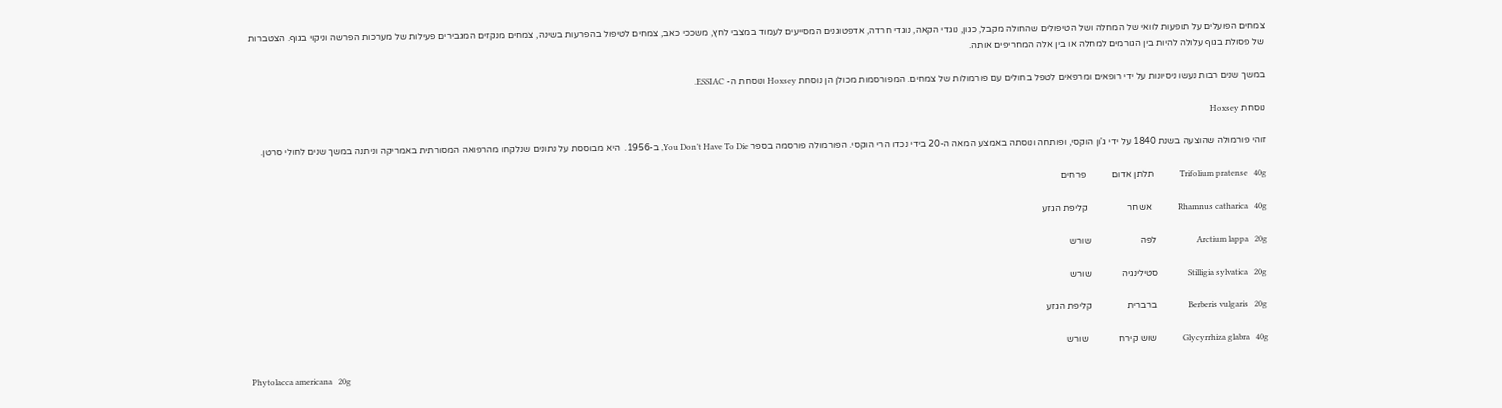צמחים הפועלים על תופעות לוואי של המחלה ושל הטיפולים שהחולה מקבל, כגון, נוגדי הקאה, נוגדי חרדה, אדפטוגנים המסייעים לעמוד במצבי לחץ, משככי כאב, צמחים לטיפול בהפרעות בשינה, צמחים מנקזים המגבירים פעילות של מערכות הפרשה וניקוי בגוף. הצטברות של פסולת בגוף עלולה להיות בין הגורמים למחלה או בין אלה המחריפים אותה.

במשך שנים רבות נעשו ניסיונות על ידי רופאים ומרפאים לטפל בחולים עם פורמולות של צמחים. המפורסמות מכולן הן נוסחת Hoxsey ונוסחת ה- ESSIAC.

נוסחת Hoxsey

זוהי פורמולה שהוצעה בשנת 1840 על ידי ג'ון הוקסי, ופותחה ונוסתה באמצע המאה ה-20 בידי נכדו הרי הוקסי. הפורמולה פורסמה בספר You Don’t Have To Die, ב-1956.  היא מבוססת על נתונים שנלקחו מהרפואה המסורתית באמריקה וניתנה במשך שנים לחולי סרטן.

Trifolium pratense   40g             תלתן אדום           פרחים

Rhamnus catharica   40g             אשחר                 קליפת הגזע

Arctium lappa   20g                    לפה                     שורש

Stilligia sylvatica   20g               סטילינגיה             שורש

Berberis vulgaris   20g                ברברית               קליפת הגזע

Glycyrrhiza glabra   40g             שוש קירח             שורש

Phytolacca americana   20g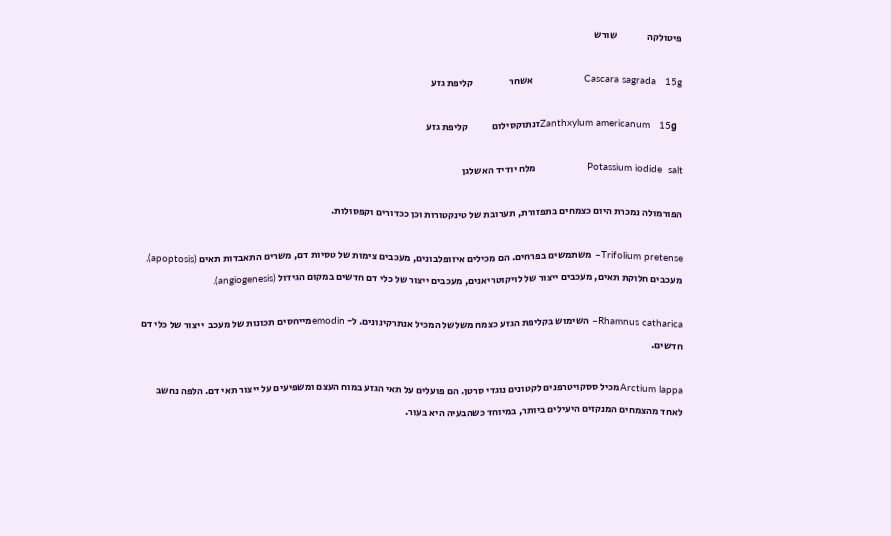פיטולקה               שורש

Cascara sagrada   15g                 אשחר                  קליפת גזע

  Zanthxylum americanum   15gזנתוקסילום            קליפת גזע

Potassium iodide  salt                 מלח יודיד האשלגן

הפורמולה נמכרת היום כצמחים בתפזורת, תערובת של טינקטורות וכן ככדורים וקפסולות.

Trifolium pretense– משתמשים בפרחים. הם מכילים איזופלבונים, מעכבים צימות של טסיות דם, משרים התאבדות תאים (apoptosis), מעכבים חלוקת תאים, מעכבים ייצור של לויקוטריאנים, מעכבים ייצור של כלי דם חדשים במקום הגידול (angiogenesis).

Rhamnus catharica– השימוש בקליפת הגזע כצמח משלשל המכיל אנתרקינונים. ל- emodinמייחסים תכונות של מעכב  ייצור של כלי דם חדשים.

Arctium lappaמכיל ססקויטרפנים לקטונים נוגדי סרטן. הם פועלים על תאי הגזע במוח העצם ומשפיעים על ייצור תאי דם. הלפה נחשב לאחד מהצמחים המנקזים היעילים ביותר, במיוחד כשהבעיה היא בעור.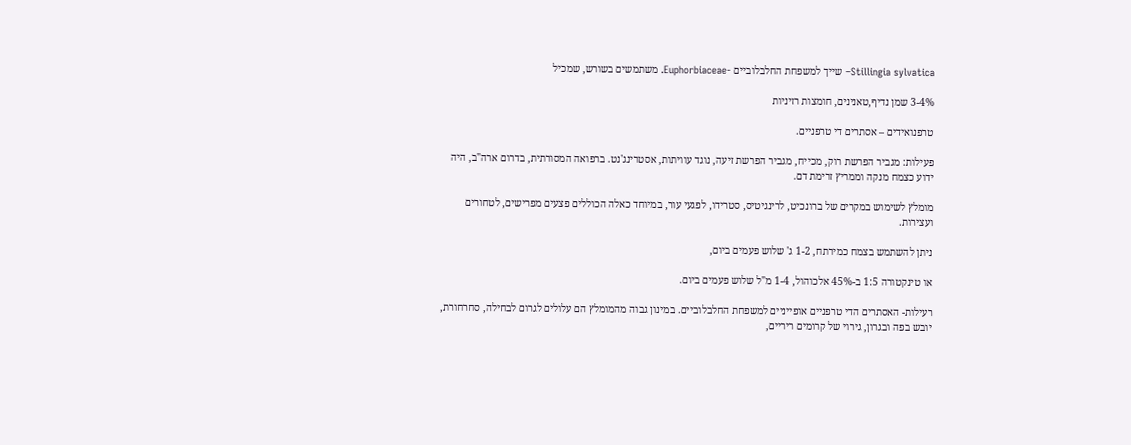Stillingia sylvatica– שייך למשפחת החלבלוביים -Euphorbiaceae. משתמשים בשורש, שמכיל

3-4% שמן נדיף,טאנינים, חומצות רזיניות

טרפנואידים – אסתרים די טרפניים.

פעילות: מגביר הפרשת רוק, מכייח, מגביר הפרשת זיעה, נוגד עוויתות, אסטרינג'נט. ברפואה המסורתית, בדרום ארה"ב, היה ידוע כצמח מנקה וממריץ זרימת דם.

מומלץ לשימוש במקרים של ברונכיט, לרינגיטיס, סטרידו, לפגעי עור, במיוחד כאלה הכוללים פצעים מפרישים, לטחורים ועצירות.

ניתן להשתמש בצמח כמירתח, 1-2 ג' שלוש פעמים ביום,

או טינקטורה 1:5 ב-45% אלכוהול, 1-4 מ"ל שלוש פעמים ביום.

רעילות- האסתרים הדי טרפניים אופייניים למשפחת החלבלוביים. במינון גבוה מהמומלץ הם עלולים לגרום לבחילה, סחרחורת, יובש בפה ובגרון, גירוי של קרומים ריריים,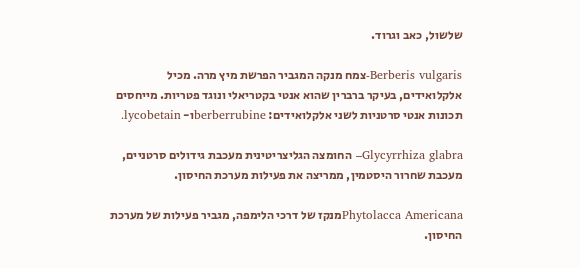שלשול, כאב וגרוד.

Berberis vulgaris-צמח מנקה המגביר הפרשת מיץ מרה. מכיל אלקלואידים, בעיקר ברברין שהוא אנטי בקטריאלי ונוגד פטריות. מייחסים תכונות אנטי סרטניות לשני אלקלואידים: berberrubineו- lycobetain.

Glycyrrhiza glabra– החומצה הגליצריטינית מעכבת גידולים סרטניים, מעכבת שחרור היסטמין, ממריצה את פעילות מערכת החיסון.

Phytolacca Americanaמנקז של דרכי הלימפה, מגביר פעילות של מערכת החיסון.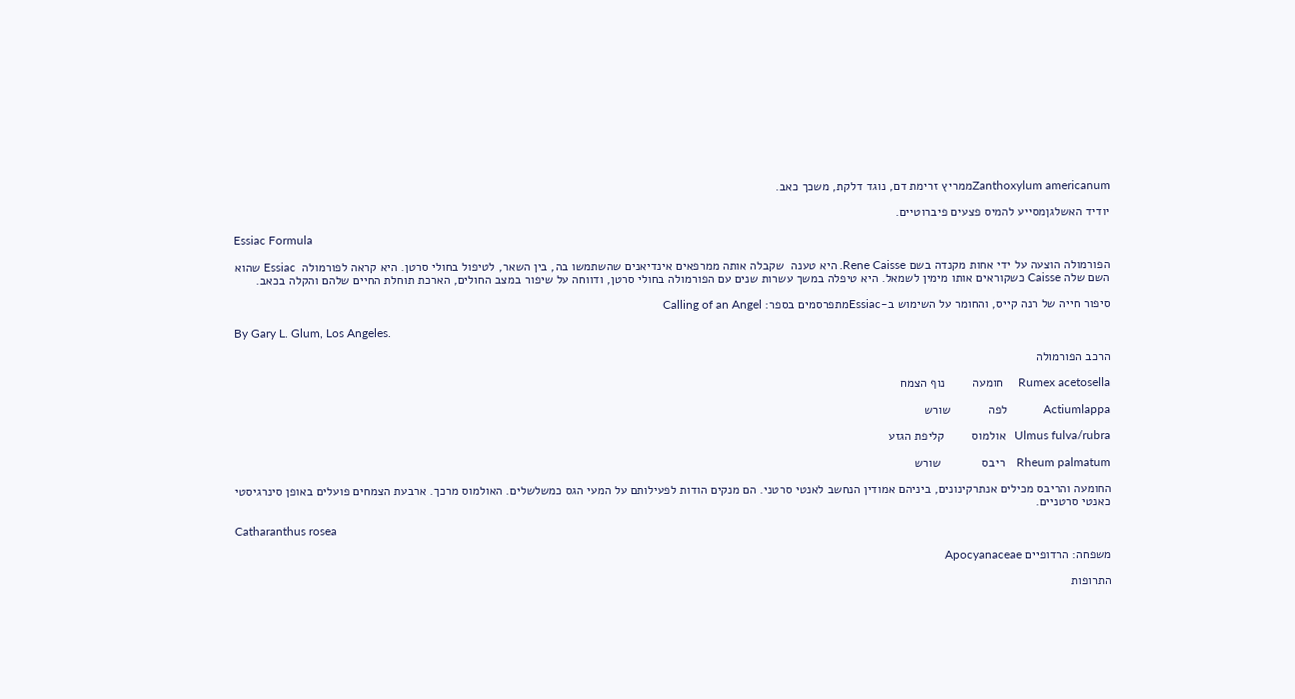Zanthoxylum americanumממריץ זרימת דם, נוגד דלקת, משכך כאב.

יודיד האשלגןמסייע להמיס פצעים פיברוטיים.

Essiac Formula

הפורמולה הוצעה על ידי אחות מקנדה בשם Rene Caisse. היא טענה  שקבלה אותה ממרפאים אינדיאנים שהשתמשו בה, בין השאר, לטיפול בחולי סרטן. היא קראה לפורמולה  Essiac שהוא השם שלה Caisse כשקוראים אותו מימין לשמאל. היא טיפלה במשך עשרות שנים עם הפורמולה בחולי סרטן, ודווחה על שיפור במצב החולים, הארכת תוחלת החיים שלהם והקלה בכאב.

סיפור חייה של רנה קייס, והחומר על השימוש ב-Essiacמתפרסמים בספר: Calling of an Angel

By Gary L. Glum, Los Angeles.

הרכב הפורמולה

Rumex acetosella     חומעה        נוף הצמח

Actiumlappa            לפה           שורש

Ulmus fulva/rubra   אולמוס        קליפת הגזע

Rheum palmatum    ריבס            שורש

החומעה והריבס מכילים אנתרקינונים, ביניהם אמודין הנחשב לאנטי סרטני. הם מנקים הודות לפעילותם על המעי הגס כמשלשלים. האולמוס מרכך. ארבעת הצמחים פועלים באופן סינרגיסטי כאנטי סרטניים.

Catharanthus rosea

משפחה: הרדופיים Apocyanaceae

התרופות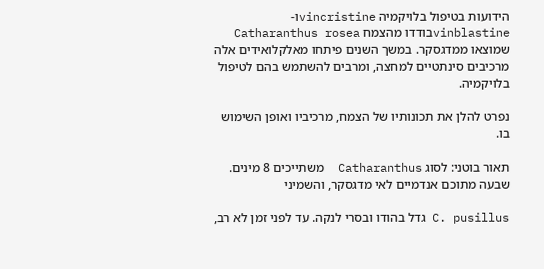הידועות בטיפול בלויקמיה vincristineו- vinblastineבודדו מהצמח Catharanthus rosea  שמוצאו ממדגסקר. במשך השנים פיתחו מאלקלואידים אלה מרכיבים סינתטיים למחצה, ומרבים להשתמש בהם לטיפול בלויקמיה.

נפרט להלן את תכונותיו של הצמח, מרכיביו ואופן השימוש בו.

תאור בוטני: לסוג Catharanthus  משתייכים 8 מינים. שבעה מתוכם אנדמיים לאי מדגסקר, והשמיני

C. pusillus גדל בהודו ובסרי לנקה. עד לפני זמן לא רב,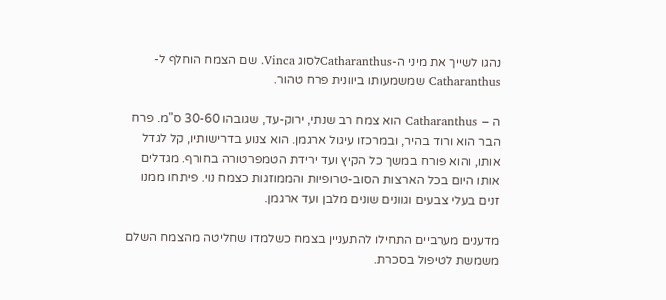נהגו לשייך את מיני ה-Catharanthusלסוג Vinca. שם הצמח הוחלף ל-Catharanthus שמשמעותו ביוונית פרח טהור.

ה – Catharanthus הוא צמח רב שנתי, ירוק-עד, שגובהו 30-60 ס"מ. פרח הבר הוא ורוד בהיר, ובמרכזו עיגול ארגמן. הוא צנוע בדרישותיו, קל לגדל אותו, והוא פורח במשך כל הקיץ ועד ירידת הטמפרטורה בחורף. מגדלים אותו היום בכל הארצות הסוב-טרופיות והממוזגות כצמח נוי. פיתחו ממנו זנים בעלי צבעים וגוונים שונים מלבן ועד ארגמן.

מדענים מערביים התחילו להתעניין בצמח כשלמדו שחליטה מהצמח השלם משמשת לטיפול בסכרת.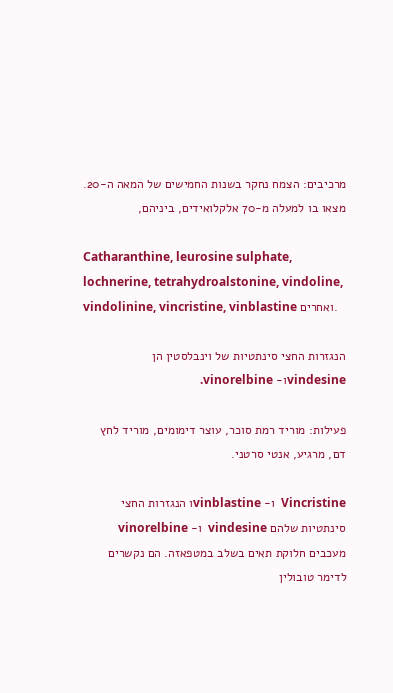מרכיבים: הצמח נחקר בשנות החמישים של המאה ה-20. מצאו בו למעלה מ-70 אלקלואידים, ביניהם,

Catharanthine, leurosine sulphate, lochnerine, tetrahydroalstonine, vindoline, vindolinine, vincristine, vinblastine ואחרים.

הנגזרות החצי סינתטיות של וינבלסטין הן vindesineו- vinorelbine.

פעילות: מוריד רמת סוכר, עוצר דימומים, מוריד לחץ דם, מרגיע, אנטי סרטני.

Vincristine  ו- vinblastineו הנגזרות החצי סינתטיות שלהם vindesine  ו- vinorelbine מעכבים חלוקת תאים בשלב במטפאזה. הם נקשרים לדימר טובולין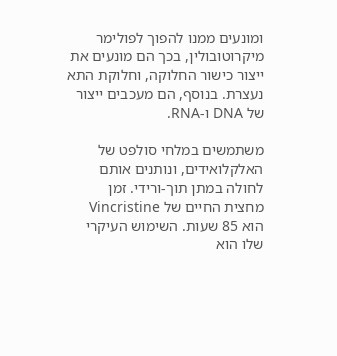ומונעים ממנו להפוך לפולימר מיקרוטובולין, בכך הם מונעים את ייצור כישור החלוקה, וחלוקת התא נעצרת. בנוסף, הם מעכבים ייצור של DNA ו-RNA.

משתמשים במלחי סולפט של האלקלואידים, ונותנים אותם לחולה במתן תוך-ורידי. זמן מחצית החיים של Vincristine הוא 85 שעות. השימוש העיקרי שלו הוא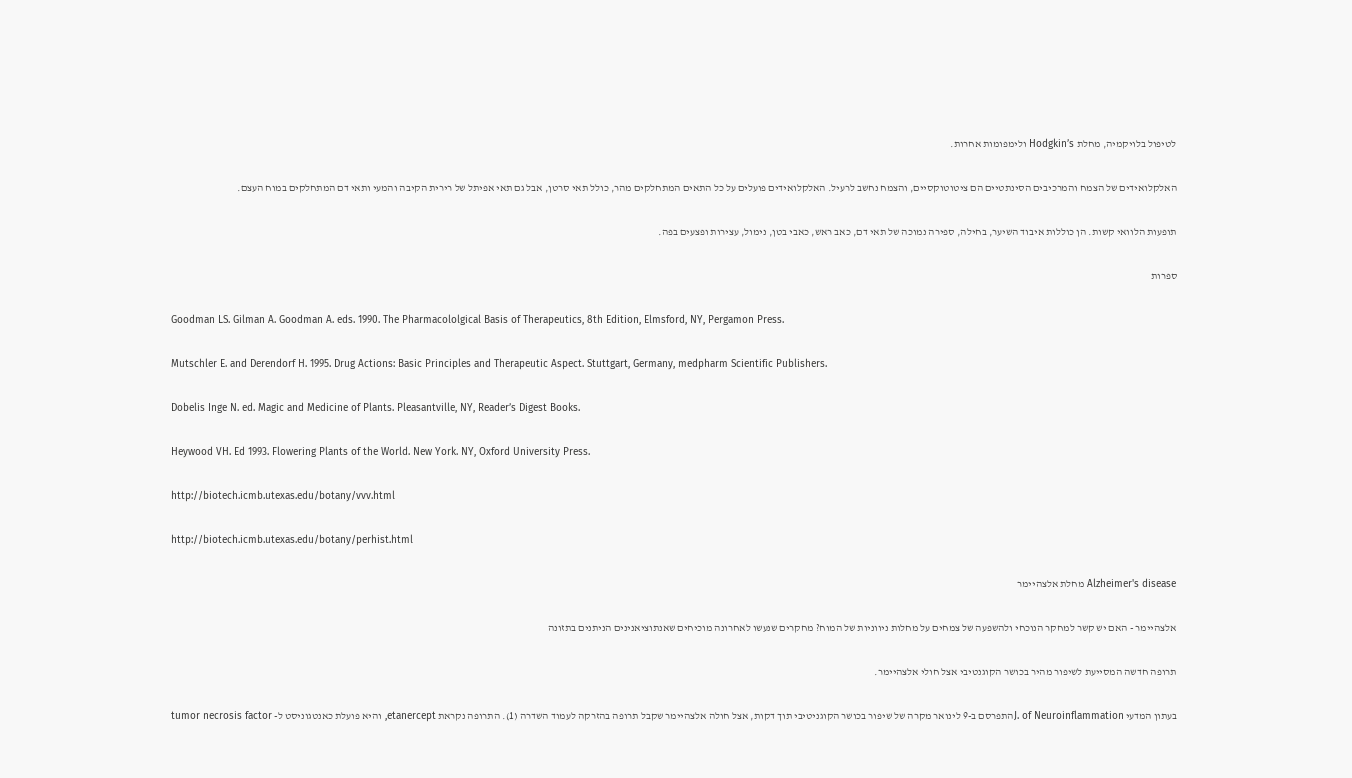לטיפול בלויקמיה, מחלת Hodgkin’s ולימפומות אחרות.

האלקלואידים של הצמח והמרכיבים הסינתטיים הם ציטוטוקסיים, והצמח נחשב לרעיל. האלקלואידים פועלים על כל התאים המתחלקים מהר, כולל תאי סרטן, אבל גם תאי אפיתל של רירית הקיבה והמעי ותאי דם המתחלקים במוח העצם.

תופעות הלוואי קשות. הן כוללות איבוד השיער, בחילה, ספירה נמוכה של תאי דם, כאב ראש, כאבי בטן, נימול, עצירות ופצעים בפה.

ספרות

Goodman LS. Gilman A. Goodman A. eds. 1990. The Pharmacololgical Basis of Therapeutics, 8th Edition, Elmsford, NY, Pergamon Press.

Mutschler E. and Derendorf H. 1995. Drug Actions: Basic Principles and Therapeutic Aspect. Stuttgart, Germany, medpharm Scientific Publishers.

Dobelis Inge N. ed. Magic and Medicine of Plants. Pleasantville, NY, Reader’s Digest Books.

Heywood VH. Ed 1993. Flowering Plants of the World. New York. NY, Oxford University Press.

http://biotech.icmb.utexas.edu/botany/vvv.html

http://biotech.icmb.utexas.edu/botany/perhist.html

Alzheimer's disease מחלת אלצהיימר

אלצהיימר - האם יש קשר למחקר הנוכחי ולהשפעה של צמחים על מחלות ניווניות של המוח? מחקרים שנעשו לאחרונה מוכיחים שאנתוציאנינים הניתנים בתזונה

תרופה חדשה המסייעת לשיפור מהיר בכושר הקוגנטיבי אצל חולי אלצהיימר.

בעתון המדעי J. of Neuroinflammationהתפרסם ב-9 לינואר מקרה של שיפור בכושר הקוגניטיבי תוך דקות, אצל חולה אלצהיימר שקבל תרופה בהזרקה לעמוד השדרה (1). התרופה נקראת etanercept, והיא פועלת כאנטגוניסט ל- tumor necrosis factor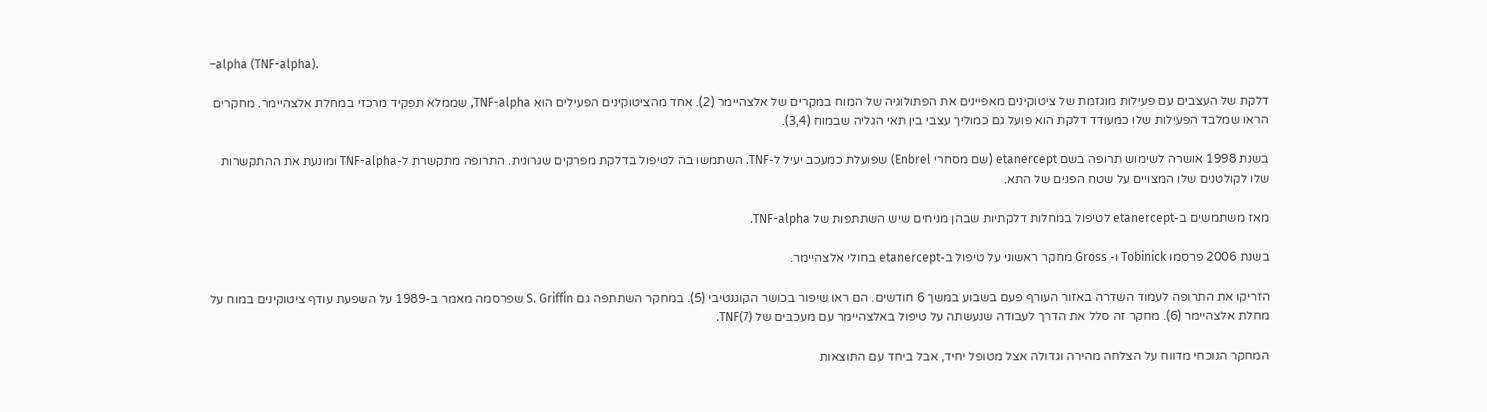–alpha (TNF-alpha).

דלקת של העצבים עם פעילות מוגזמת של ציטוקינים מאפיינים את הפתולוגיה של המוח במקרים של אלצהיימר (2). אחד מהציטוקינים הפעילים הוא TNF-alpha, שממלא תפקיד מרכזי במחלת אלצהיימר. מחקרים הראו שמלבד הפעילות שלו כמעודד דלקת הוא פועל גם כמוליך עצבי בין תאי הגליה שבמוח (3,4).

בשנת 1998 אושרה לשימוש תרופה בשם etanercept (שם מסחרי Enbrel) שפועלת כמעכב יעיל ל-TNF. השתמשו בה לטיפול בדלקת מפרקים שגרונית. התרופה מתקשרת ל-TNF-alpha ומונעת את ההתקשרות שלו לקולטנים שלו המצויים על שטח הפנים של התא.

מאז משתמשים ב-etanercept לטיפול במחלות דלקתיות שבהן מניחים שיש השתתפות של TNF-alpha.

בשנת 2006 פרסמו Tobinick ו- Gross מחקר ראשוני על טיפול ב-etanercept בחולי אלצהיימר.

הזריקו את התרופה לעמוד השדרה באזור העורף פעם בשבוע במשך 6 חודשים. הם ראו שיפור בכושר הקוגנטיבי (5). במחקר השתתפה גם S. Griffin שפרסמה מאמר ב-1989 על השפעת עודף ציטוקינים במוח על מחלת אלצהיימר (6). מחקר זה סלל את הדרך לעבודה שנעשתה על טיפול באלצהיימר עם מעכבים של TNF(7).

המחקר הנוכחי מדווח על הצלחה מהירה וגדולה אצל מטופל יחיד, אבל ביחד עם התוצאות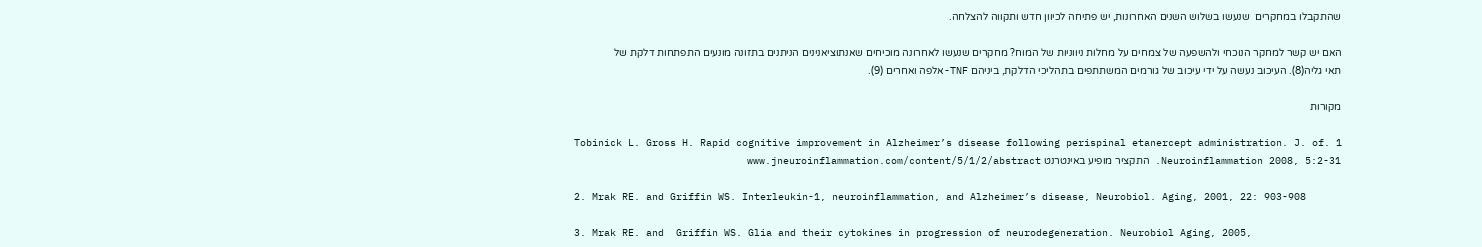שהתקבלו במחקרים  שנעשו בשלוש השנים האחרונות, יש פתיחה לכיוון חדש ותקווה להצלחה.

האם יש קשר למחקר הנוכחי ולהשפעה של צמחים על מחלות ניווניות של המוח? מחקרים שנעשו לאחרונה מוכיחים שאנתוציאנינים הניתנים בתזונה מונעים התפתחות דלקת של תאי גליה(8). העיכוב נעשה על ידי עיכוב של גורמים המשתתפים בתהליכי הדלקת, ביניהם TNF-אלפה ואחרים (9).

מקורות

1 .Tobinick L. Gross H. Rapid cognitive improvement in Alzheimer’s disease following perispinal etanercept administration. J. of Neuroinflammation 2008, 5:2-31. התקציר מופיע באינטרנט www.jneuroinflammation.com/content/5/1/2/abstract

2. Mrak RE. and Griffin WS. Interleukin-1, neuroinflammation, and Alzheimer’s disease, Neurobiol. Aging, 2001, 22: 903-908

3. Mrak RE. and  Griffin WS. Glia and their cytokines in progression of neurodegeneration. Neurobiol Aging, 2005,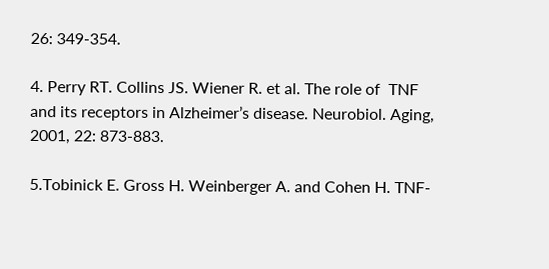26: 349-354.

4. Perry RT. Collins JS. Wiener R. et al. The role of  TNF and its receptors in Alzheimer’s disease. Neurobiol. Aging, 2001, 22: 873-883.

5.Tobinick E. Gross H. Weinberger A. and Cohen H. TNF-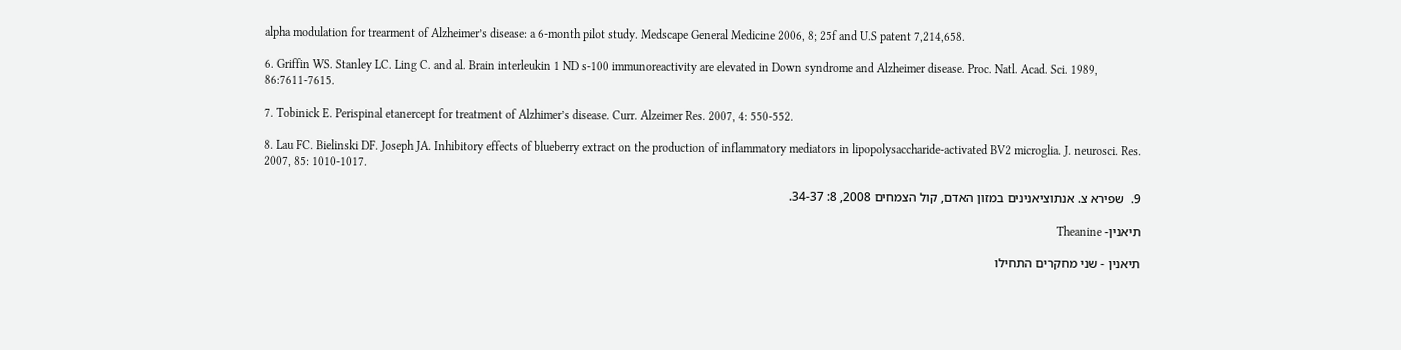alpha modulation for trearment of Alzheimer’s disease: a 6-month pilot study. Medscape General Medicine 2006, 8; 25f and U.S patent 7,214,658.

6. Griffin WS. Stanley LC. Ling C. and al. Brain interleukin 1 ND s-100 immunoreactivity are elevated in Down syndrome and Alzheimer disease. Proc. Natl. Acad. Sci. 1989, 86:7611-7615.

7. Tobinick E. Perispinal etanercept for treatment of Alzhimer’s disease. Curr. Alzeimer Res. 2007, 4: 550-552.

8. Lau FC. Bielinski DF. Joseph JA. Inhibitory effects of blueberry extract on the production of inflammatory mediators in lipopolysaccharide-activated BV2 microglia. J. neurosci. Res. 2007, 85: 1010-1017.

9.  שפירא צ. אנתוציאנינים במזון האדם, קול הצמחים 2008, 8: 34-37.

תיאנין- Theanine

תיאנין - שני מחקרים התחילו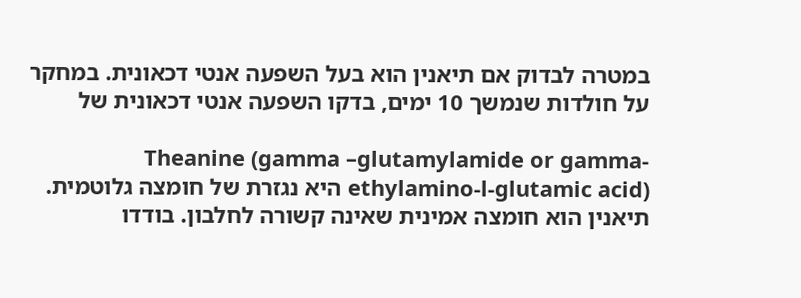במטרה לבדוק אם תיאנין הוא בעל השפעה אנטי דכאונית. במחקר על חולדות שנמשך 10 ימים, בדקו השפעה אנטי דכאונית של

Theanine (gamma –glutamylamide or gamma-ethylamino-l-glutamic acid) היא נגזרת של חומצה גלוטמית. תיאנין הוא חומצה אמינית שאינה קשורה לחלבון. בודדו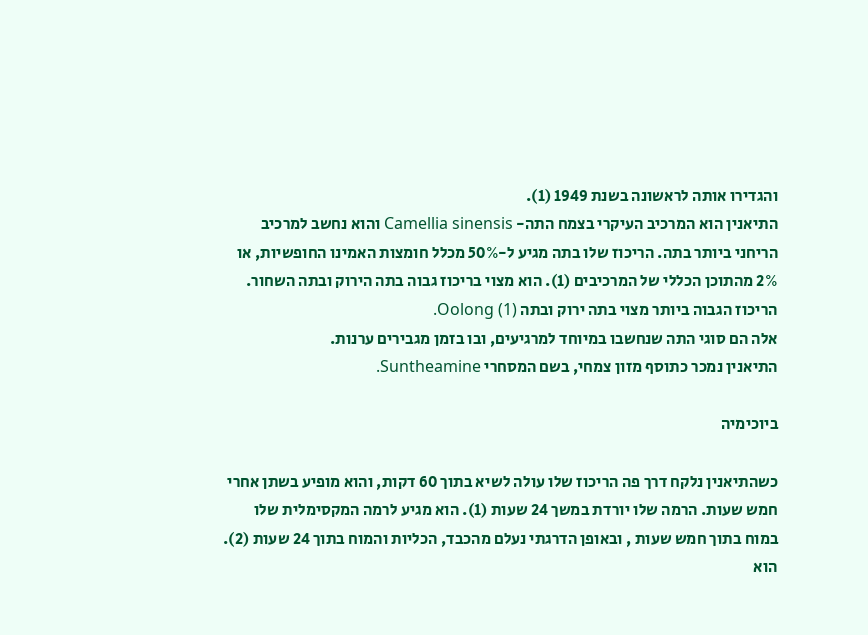והגדירו אותה לראשונה בשנת 1949 (1).
התיאנין הוא המרכיב העיקרי בצמח התה- Camellia sinensis והוא נחשב למרכיב הריחני ביותר בתה. הריכוז שלו בתה מגיע ל-50% מכלל חומצות האמינו החופשיות, או 2% מהתוכן הכללי של המרכיבים (1). הוא מצוי בריכוז גבוה בתה הירוק ובתה השחור. הריכוז הגבוה ביותר מצוי בתה ירוק ובתה Oolong (1).
אלה הם סוגי התה שנחשבו במיוחד למרגיעים, ובו בזמן מגבירים ערנות.
התיאנין נמכר כתוסף מזון צמחי, בשם המסחרי Suntheamine.

ביוכימיה

כשהתיאנין נלקח דרך פה הריכוז שלו עולה לשיא בתוך 60 דקות, והוא מופיע בשתן אחרי חמש שעות. הרמה שלו יורדת במשך 24 שעות (1). הוא מגיע לרמה המקסימלית שלו במוח בתוך חמש שעות , ובאופן הדרגתי נעלם מהכבד, הכליות והמוח בתוך 24 שעות (2).
הוא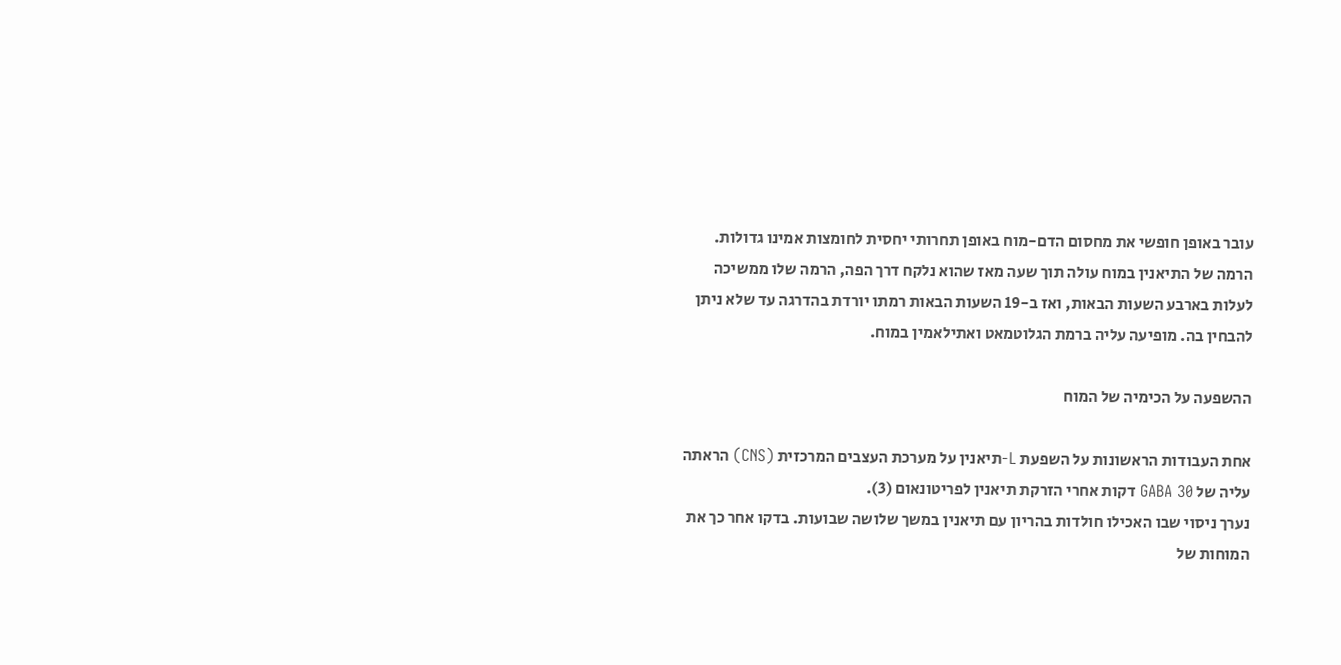עובר באופן חופשי את מחסום הדם-מוח באופן תחרותי יחסית לחומצות אמינו גדולות. הרמה של התיאנין במוח עולה תוך שעה מאז שהוא נלקח דרך הפה, הרמה שלו ממשיכה לעלות בארבע השעות הבאות, ואז ב-19 השעות הבאות רמתו יורדת בהדרגה עד שלא ניתן להבחין בה. מופיעה עליה ברמת הגלוטמאט ואתילאמין במוח.

ההשפעה על הכימיה של המוח

אחת העבודות הראשונות על השפעת L-תיאנין על מערכת העצבים המרכזית (CNS) הראתה עליה של GABA 30 דקות אחרי הזרקת תיאנין לפריטונאום (3).
נערך ניסוי שבו האכילו חולדות בהריון עם תיאנין במשך שלושה שבועות. בדקו אחר כך את המוחות של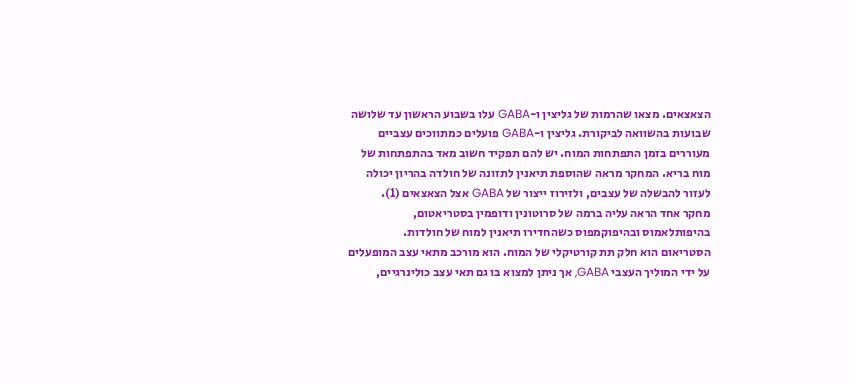הצאצאים. מצאו שהרמות של גליצין ו-GABA עלו בשבוע הראשון עד שלושה שבועות בהשוואה לביקורת. גליצין ו-GABA פועלים כמתווכים עצביים מעוררים בזמן התפתחות המוח. יש להם תפקיד חשוב מאד בהתפתחות של מוח בריא. המחקר מראה שהוספת תיאנין לתזונה של חולדה בהריון יכולה לעזור להבשלה של עצבים, ולזירוז ייצור של GABA אצל הצאצאים (1).
מחקר אחד הראה עליה ברמה של סרוטונין ודופמין בסטריאטום, בהיפותלאמוס ובהיפוקמפוס כשהחדירו תיאנין למוח של חולדות.
הסטריאום הוא חלק תת קורטיקלי של המוח. הוא מורכב מתאי עצב המופעלים על ידי המוליך העצבי GABA, אך ניתן למצוא בו גם תאי עצב כולינרגיים,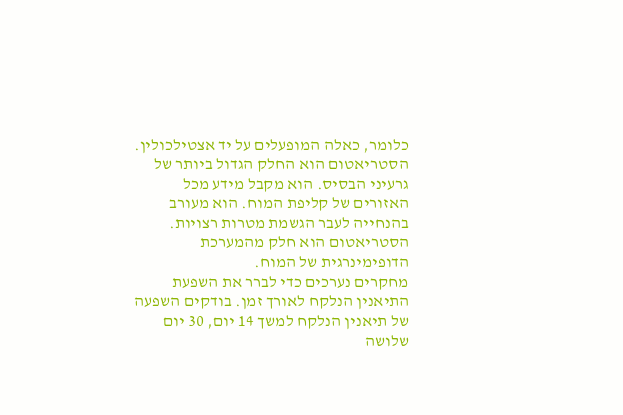כלומר, כאלה המופעלים על יד אצטילכולין.
הסטריאטום הוא החלק הגדול ביותר של גרעיני הבסיס. הוא מקבל מידע מכל האזורים של קליפת המוח. הוא מעורב בהנחייה לעבר הגשמת מטרות רצויות.
הסטריאטום הוא חלק מהמערכת הדופימינרגית של המוח.
מחקרים נערכים כדי לברר את השפעת התיאנין הנלקח לאורך זמן. בודקים השפעה של תיאנין הנלקח למשך 14 יום, 30 יום שלושה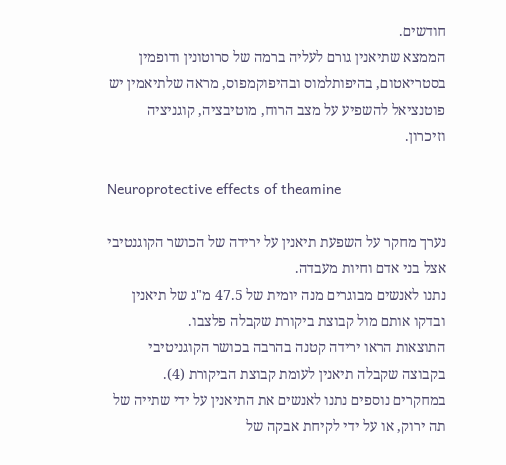חודשים.
הממצא שתיאנין גורם לעליה ברמה של סרוטונין ודופמין בסטריאטום, בהיפותלמוס ובהיפוקמפוס, מראה שלתיאמין יש פוטנציאל להשפיע על מצב הרוח, מוטיבציה, קוגניציה וזיכרון.

Neuroprotective effects of theamine

נערך מחקר על השפעת תיאנין על ירידה של הכושר הקוגנטיבי אצל בני אדם וחיות מעבדה.
נתנו לאנשים מבוגרים מנה יומית של 47.5 מ"ג של תיאנין ובדקו אותם מול קבוצת ביקורת שקבלה פלצבו.
התוצאות הראו ירידה קטנה בהרבה בכושר הקוגניטיבי בקבוצה שקבלה תיאנין לעומת קבוצת הביקורת (4).
במחקרים נוספים נתנו לאנשים את התיאנין על ידי שתייה של תה ירוק, או על ידי לקיחת אבקה של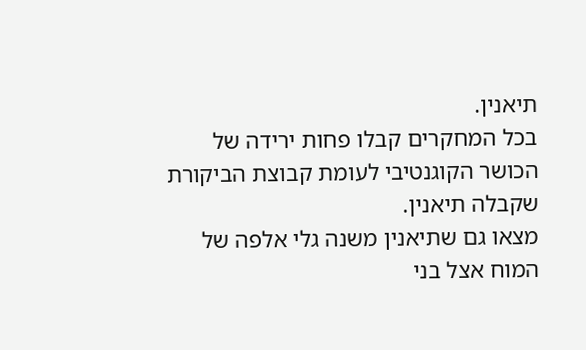תיאנין.
בכל המחקרים קבלו פחות ירידה של הכושר הקוגנטיבי לעומת קבוצת הביקורת שקבלה תיאנין.
מצאו גם שתיאנין משנה גלי אלפה של המוח אצל בני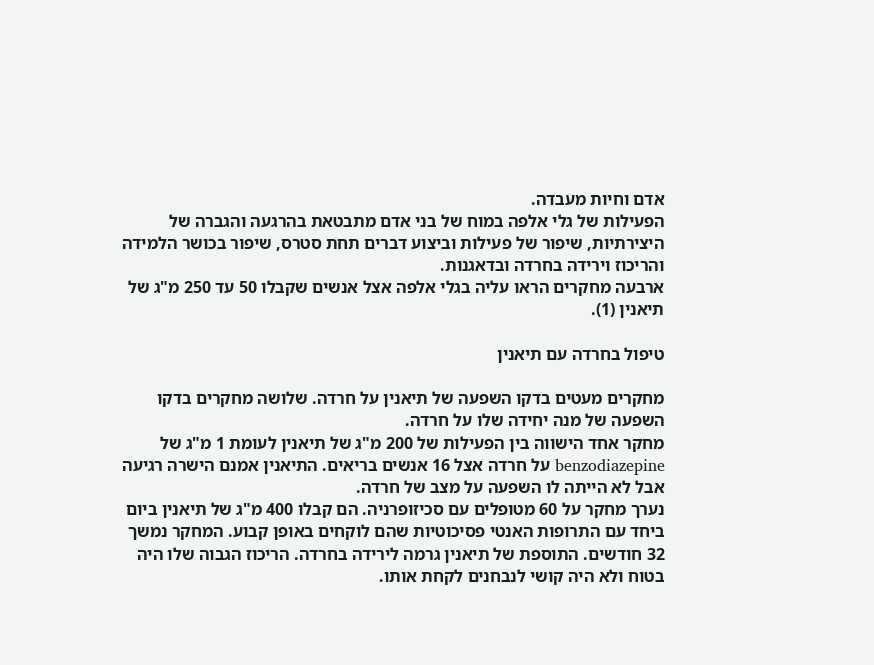אדם וחיות מעבדה.
הפעילות של גלי אלפה במוח של בני אדם מתבטאת בהרגעה והגברה של היצירתיות, שיפור של פעילות וביצוע דברים תחת סטרס, שיפור בכושר הלמידה והריכוז וירידה בחרדה ובדאגנות.
ארבעה מחקרים הראו עליה בגלי אלפה אצל אנשים שקבלו 50 עד 250 מ"ג של תיאנין (1).

טיפול בחרדה עם תיאנין

מחקרים מעטים בדקו השפעה של תיאנין על חרדה. שלושה מחקרים בדקו השפעה של מנה יחידה שלו על חרדה.
מחקר אחד הישווה בין הפעילות של 200 מ"ג של תיאנין לעומת 1 מ"ג של benzodiazepine על חרדה אצל 16 אנשים בריאים. התיאנין אמנם הישרה רגיעה אבל לא הייתה לו השפעה על מצב של חרדה.
נערך מחקר על 60 מטופלים עם סכיזופרניה. הם קבלו 400 מ"ג של תיאנין ביום ביחד עם התרופות האנטי פסיכוטיות שהם לוקחים באופן קבוע. המחקר נמשך 32 חודשים. התוספת של תיאנין גרמה לירידה בחרדה. הריכוז הגבוה שלו היה בטוח ולא היה קושי לנבחנים לקחת אותו.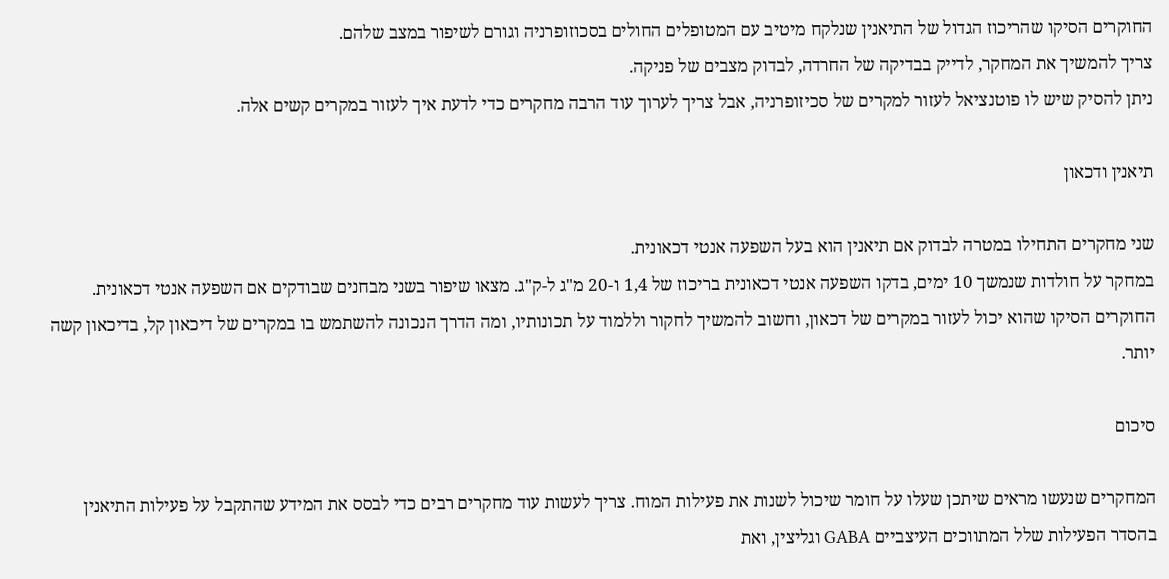החוקרים הסיקו שהריכוז הגדול של התיאנין שנלקח מיטיב עם המטופלים החולים בסכוזופרניה וגורם לשיפור במצב שלהם.
צריך להמשיך את המחקר, לדייק בבדיקה של החרדה, לבדוק מצבים של פניקה.
ניתן להסיק שיש לו פוטנציאל לעזור למקרים של סכיזופרניה, אבל צריך לערוך עוד הרבה מחקרים כדי לדעת איך לעזור במקרים קשים אלה.

תיאנין ודכאון

שני מחקרים התחילו במטרה לבדוק אם תיאנין הוא בעל השפעה אנטי דכאונית.
במחקר על חולדות שנמשך 10 ימים, בדקו השפעה אנטי דכאונית בריכוז של 1,4 ו-20 מ"ג ל-ק"ג. מצאו שיפור בשני מבחנים שבודקים אם השפעה אנטי דכאונית. החוקרים הסיקו שהוא יכול לעזור במקרים של דכאון, וחשוב להמשיך לחקור וללמוד על תכונותיו, ומה הדרך הנכונה להשתמש בו במקרים של דיכאון קל, בדיכאון קשה יותר.

סיכום

המחקרים שנעשו מראים שיתכן שעלו על חומר שיכול לשנות את פעילות המוח. צריך לעשות עוד מחקרים רבים כדי לבסס את המידע שהתקבל על פעילות התיאנין בהסדר הפעילות שלל המתווכים העיצביים GABA וגליצין, ואת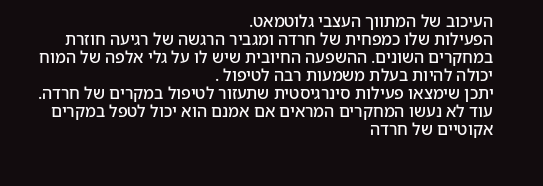העיכוב של המתווך העצבי גלוטמאט.
הפעילות שלו כמפחית של חרדה ומגביר הרגשה של רגיעה חוזרת במחקרים השונים. ההשפעה החיובית שיש לו על גלי אלפה של המוח יכולה להיות בעלת משמעות רבה לטיפול .
יתכן שימצאו פעילות סינרגיסטית שתעזור לטיפול במקרים של חרדה.
עוד לא נעשו המחקרים המראים אם אמנם הוא יכול לטפל במקרים אקוטיים של חרדה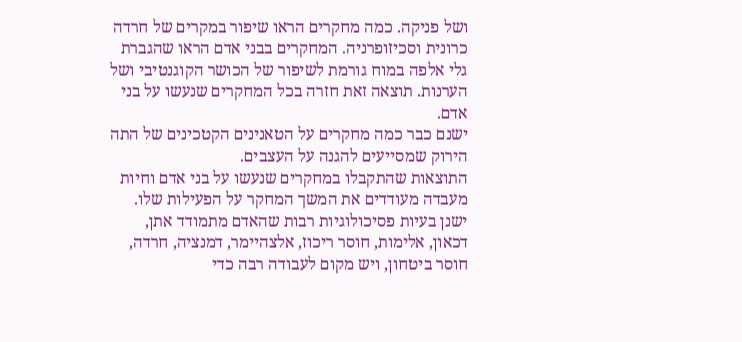ושל פניקה. כמה מחקרים הראו שיפור במקרים של חרדה כרונית וסכיזופרניה. המחקרים בבני אדם הראו שהגברת גלי אלפה במוח גורמת לשיפור של הכושר הקוגנטיבי ושל הערנות. תוצאה זאת חזרה בכל המחקרים שנעשו על בני אדם.
ישנם כבר כמה מחקרים על הטאנינים הקטכינים של התה הירוק שמסייעים להגנה על העצבים.
התוצאות שהתקבלו במחקרים שנעשו על בני אדם וחיות מעבדה מעודדים את המשך המחקר על הפעילות שלו.
ישנן בעיות פסיכולוגיות רבות שהאדם מתמודד אתן, דכאון, אלימות, חוסר ריכוז, אלצהיימר, דמנציה, חרדה, חוסר ביטחון, ויש מקום לעבודה רבה כדי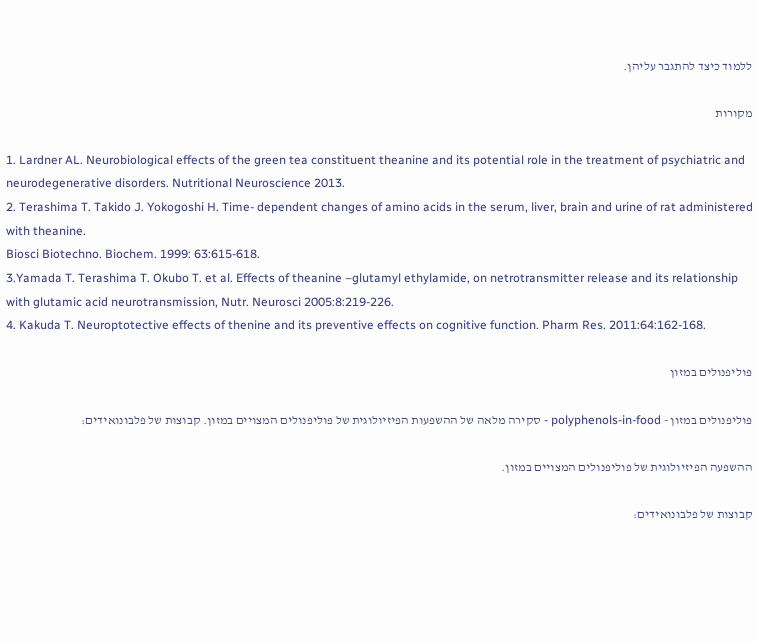ללמוד כיצד להתגבר עליהן.

מקורות

1. Lardner AL. Neurobiological effects of the green tea constituent theanine and its potential role in the treatment of psychiatric and neurodegenerative disorders. Nutritional Neuroscience 2013.
2. Terashima T. Takido J. Yokogoshi H. Time- dependent changes of amino acids in the serum, liver, brain and urine of rat administered with theanine.
Biosci Biotechno. Biochem. 1999: 63:615-618.
3.Yamada T. Terashima T. Okubo T. et al. Effects of theanine –glutamyl ethylamide, on netrotransmitter release and its relationship with glutamic acid neurotransmission, Nutr. Neurosci 2005:8:219-226.
4. Kakuda T. Neuroptotective effects of thenine and its preventive effects on cognitive function. Pharm Res. 2011:64:162-168.

פוליפנולים במזון

פוליפנולים במזון - polyphenols-in-food - סקירה מלאה של ההשפעות הפיזיולוגית של פוליפנולים המצויים במזון. קבוצות של פלבונואידים:

ההשפעה הפיזיולוגית של פוליפנולים המצויים במזון.

קבוצות של פלבונואידים: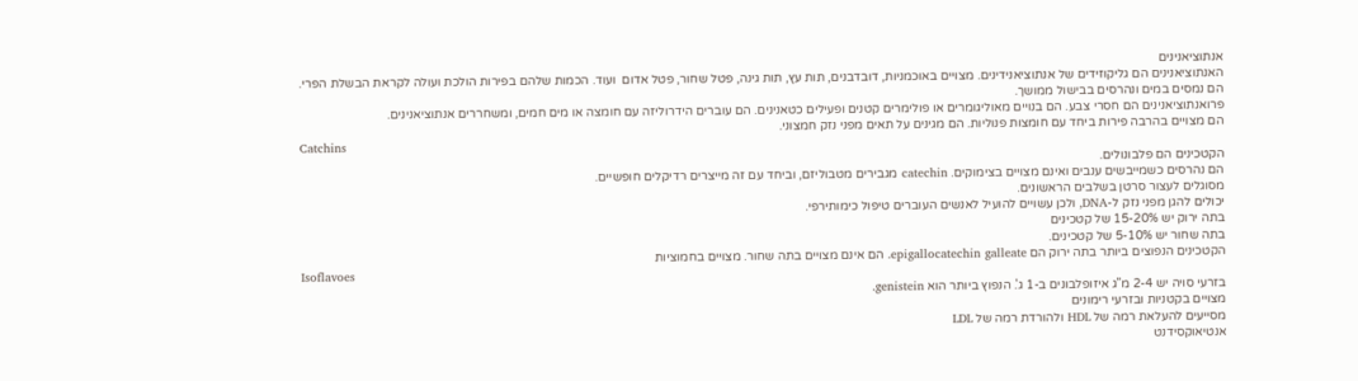אנתוציאנינים
האנתוציאנינים הם גליקוזידים של אנתוציאנידינים. מצויים באוכמניות, דובדבנים, תות עץ, תות גינה, פטל שחור, פטל אדום  ועוד. הכמות שלהם בפירות הולכת ועולה לקראת הבשלת הפרי.
הם נמסים במים ונהרסים בבישול ממושך.
פרואנתוציאנינים הם חסרי צבע. הם בנויים מאוליגומרים או פולימרים קטנים ופעילים כטאנינים. הם עוברים הידרוליזה עם חומצה או מים חמים, ומשחררים אנתוציאנינים.
הם מצויים בהרבה פירות ביחד עם חומצות פנוליות. הם מגינים על תאים מפני נזק חמצוני.
Catchins
הקטכינים הם פלבונולים.
הם נהרסים כשמייבשים ענבים ואינם מצויים בצימוקים. catechin מגבירים מטבוליזם, וביחד עם זה מייצרים רדיקלים חופשיים.
מסוגלים לעצור סרטן בשלבים הראשונים.
יכולים להגן מפני נזק ל-DNA, ולכן עשויים להועיל לאנשים העוברים טיפול כימותירפי.
בתה ירוק יש 15-20% של קטכינים
בתה שחור יש 5-10% של קטכינים.
הקטכינים הנפוצים ביותר בתה ירוק הם epigallocatechin galleate. הם אינם מצויים בתה שחור. מצויים בחמוציות
Isoflavoes
בזרעי סויה יש 2-4 מ"ג איזופלבונים ב-1 ג'. הנפוץ ביותר הוא genistein.
מצויים בקטניות ובזרעי רימונים
מסייעים להעלאת רמה של HDL ולהורדת רמה של LDL
אנטיאוקסידנט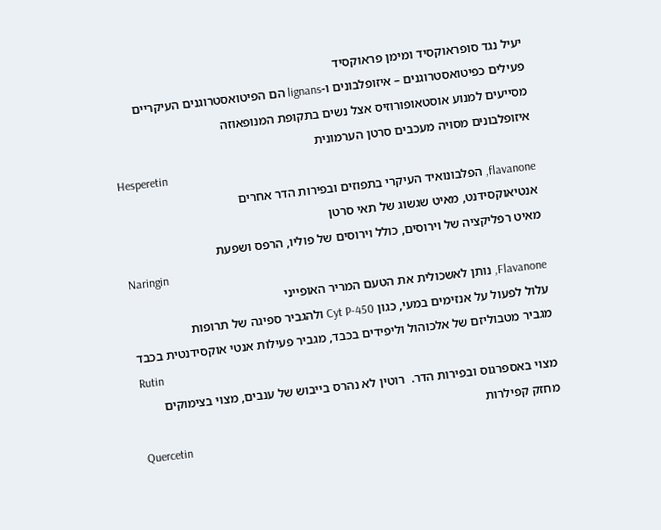יעיל נגד סופראוקסיד ומימן פראוקסיד
פעילים כפיטואסטרוגנים – איזופלבונים ו-lignans הם הפיטואסטרוגנים העיקריים
מסייעים למנוע אוסטאופורוזיס אצל נשים בתקופת המנופאוזה
איזופלבונים מסויה מעכבים סרטן הערמונית
Hesperetin
flavanone, הפלבונואיד העיקרי בתפוזים ובפירות הדר אחרים
אנטיאוקסידנט, מאיט שגשוג של תאי סרטן
מאיט רפליקציה של וירוסים, כולל וירוסים של פוליו, הרפס ושפעת
Naringin
Flavanone, נותן לאשכולית את הטעם המריר האופייני
עלול לפעול על אנזימים במעי, כגון Cyt P-450 ולהגביר ספיגה של תרופות
מגביר מטבוליזם של אלכוהול וליפידים בכבד, מגביר פעילות אנטי אוקסידנטית בכבד
Rutin
מצוי באספרגוס ובפירות הדר.  רוטין לא נהרס בייבוש של ענבים, מצוי בצימוקים
מחזק קפילרות
Quercetin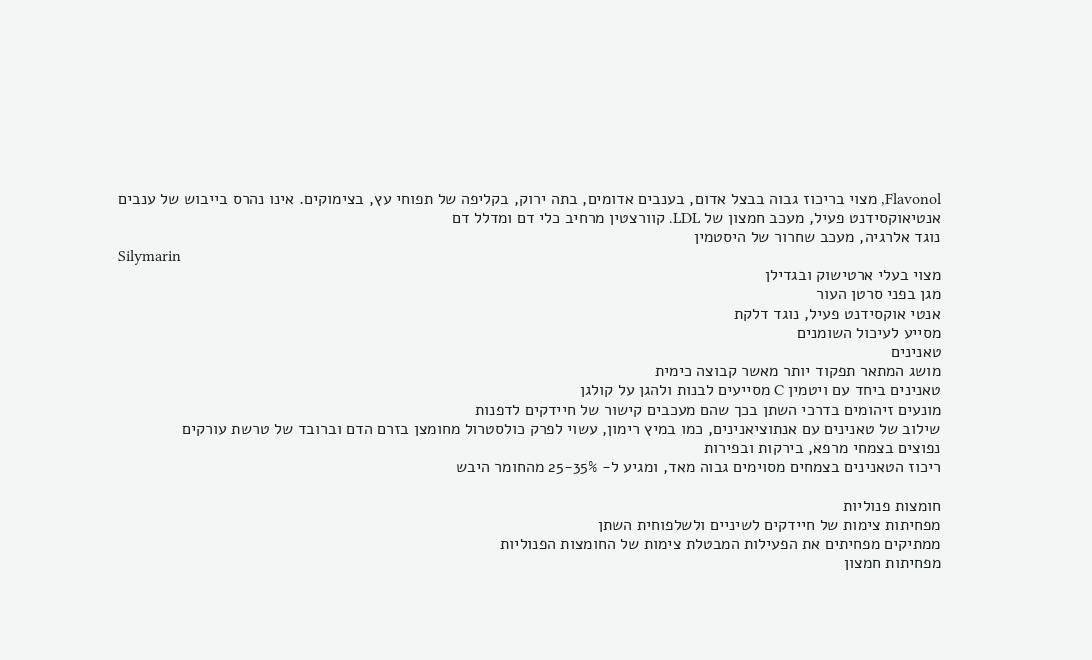Flavonol, מצוי בריכוז גבוה בבצל אדום, בענבים אדומים, בתה ירוק, בקליפה של תפוחי עץ, בצימוקים. אינו נהרס בייבוש של ענבים
אנטיאוקסידנט פעיל, מעכב חמצון של LDL. קוורצטין מרחיב כלי דם ומדלל דם
נוגד אלרגיה, מעכב שחרור של היסטמין
Silymarin
מצוי בעלי ארטישוק ובגדילן
מגן בפני סרטן העור
אנטי אוקסידנט פעיל, נוגד דלקת
מסייע לעיכול השומנים
טאנינים
מושג המתאר תפקוד יותר מאשר קבוצה כימית
טאנינים ביחד עם ויטמין C מסייעים לבנות ולהגן על קולגן
מונעים זיהומים בדרכי השתן בכך שהם מעכבים קישור של חיידקים לדפנות
שילוב של טאנינים עם אנתוציאנינים, כמו במיץ רימון, עשוי לפרק כולסטרול מחומצן בזרם הדם וברובד של טרשת עורקים
נפוצים בצמחי מרפא, בירקות ובפירות
ריכוז הטאנינים בצמחים מסוימים גבוה מאד, ומגיע ל- 25-35% מהחומר היבש

חומצות פנוליות
מפחיתות צימות של חיידקים לשיניים ולשלפוחית השתן
ממתיקים מפחיתים את הפעילות המבטלת צימות של החומצות הפנוליות
מפחיתות חמצון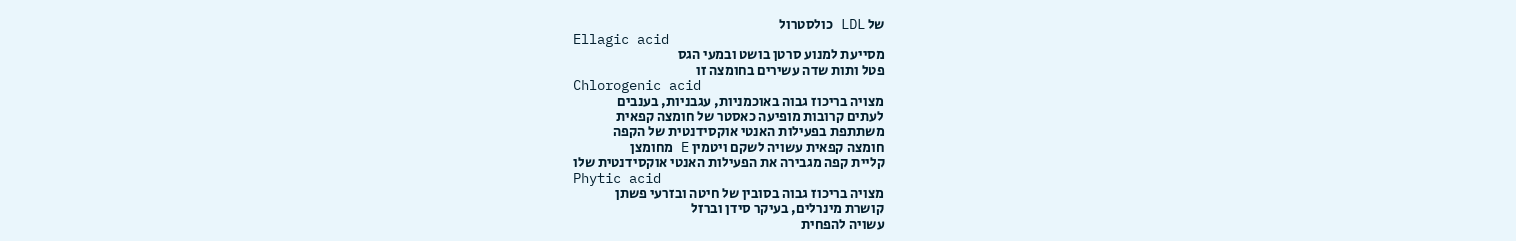של LDL כולסטרול
Ellagic acid
מסייעת למנוע סרטן בושט ובמעי הגס
פטל ותות שדה עשירים בחומצה זו
Chlorogenic acid
מצויה בריכוז גבוה באוכמניות, עגבניות, בענבים
לעתים קרובות מופיעה כאסטר של חומצה קפאית
משתתפת בפעילות האנטי אוקסידנטית של הקפה
חומצה קפאית עשויה לשקם ויטמין E מחומצן
קליית קפה מגבירה את הפעילות האנטי אוקסידנטית שלו
Phytic acid
מצויה בריכוז גבוה בסובין של חיטה ובזרעי פשתן
קושרת מינרלים, בעיקר סידן וברזל
עשויה להפחית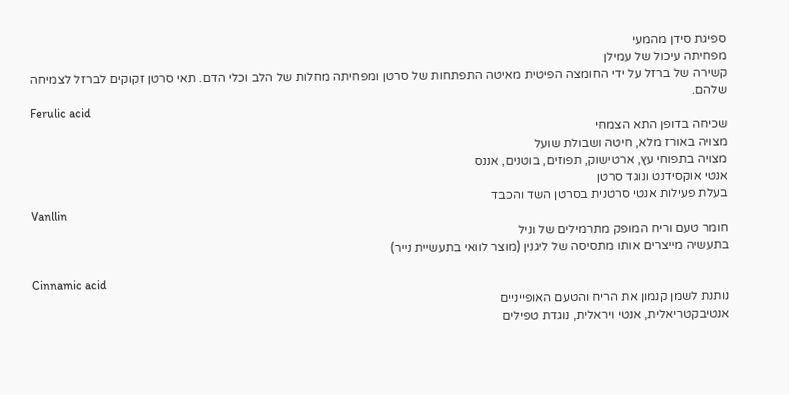ספיגת סידן מהמעי
מפחיתה עיכול של עמילן
קשירה של ברזל על ידי החומצה הפיטית מאיטה התפתחות של סרטן ומפחיתה מחלות של הלב וכלי הדם. תאי סרטן זקוקים לברזל לצמיחה שלהם.
Ferulic acid
שכיחה בדופן התא הצמחי
מצויה באורז מלא, חיטה ושבולת שועל
מצויה בתפוחי עץ, ארטישוק, תפוזים, בוטנים, אננס
אנטי אוקסידנט ונוגד סרטן
בעלת פעילות אנטי סרטנית בסרטן השד והכבד
Vanllin
חומר טעם וריח המופק מתרמילים של וניל
בתעשיה מייצרים אותו מתסיסה של ליגנין (מוצר לוואי בתעשיית נייר)

Cinnamic acid
נותנת לשמן קנמון את הריח והטעם האופייניים
אנטיבקטריאלית, אנטי ויראלית, נוגדת טפילים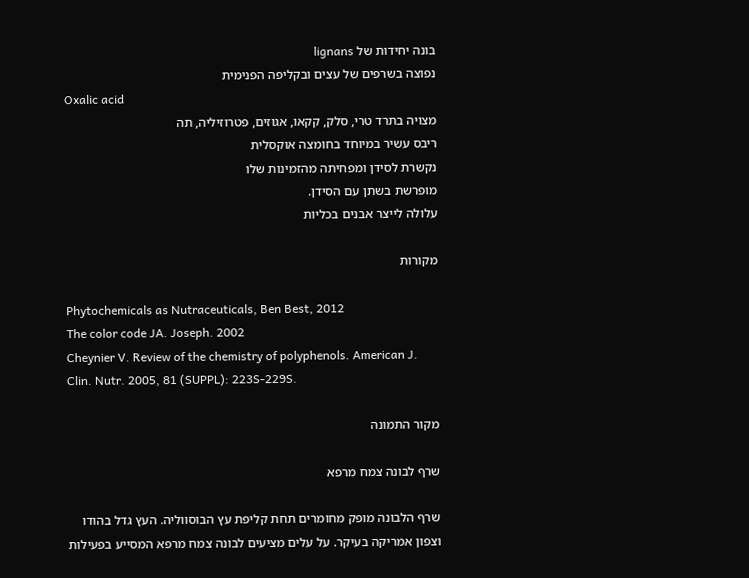בונה יחידות של lignans
נפוצה בשרפים של עצים ובקליפה הפנימית
Oxalic acid
מצויה בתרד טרי, סלק, קקאו, אגוזים, פטרוזיליה, תה
ריבס עשיר במיוחד בחומצה אוקסלית
נקשרת לסידן ומפחיתה מהזמינות שלו
מופרשת בשתן עם הסידן.
עלולה לייצר אבנים בכליות

מקורות

Phytochemicals as Nutraceuticals, Ben Best, 2012
The color code JA. Joseph. 2002
Cheynier V. Review of the chemistry of polyphenols. American J. Clin. Nutr. 2005, 81 (SUPPL): 223S-229S.

מקור התמונה

שרף לבונה צמח מרפא

שרף הלבונה מופק מחומרים תחת קליפת עץ הבוסווליה. העץ גדל בהודו וצפון אמריקה בעיקר. על עלים מציעים לבונה צמח מרפא המסייע בפעילות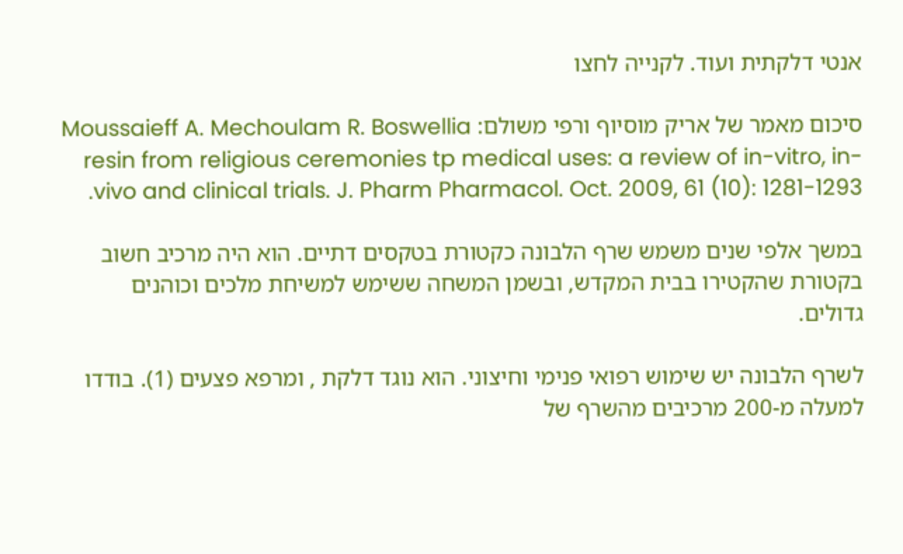אנטי דלקתית ועוד. לקנייה לחצו

סיכום מאמר של אריק מוסיוף ורפי משולם: Moussaieff A. Mechoulam R. Boswellia resin from religious ceremonies tp medical uses: a review of in-vitro, in-vivo and clinical trials. J. Pharm Pharmacol. Oct. 2009, 61 (10): 1281-1293.

במשך אלפי שנים משמש שרף הלבונה כקטורת בטקסים דתיים. הוא היה מרכיב חשוב בקטורת שהקטירו בבית המקדש, ובשמן המשחה ששימש למשיחת מלכים וכוהנים גדולים.

לשרף הלבונה יש שימוש רפואי פנימי וחיצוני. הוא נוגד דלקת , ומרפא פצעים (1). בודדו למעלה מ-200 מרכיבים מהשרף של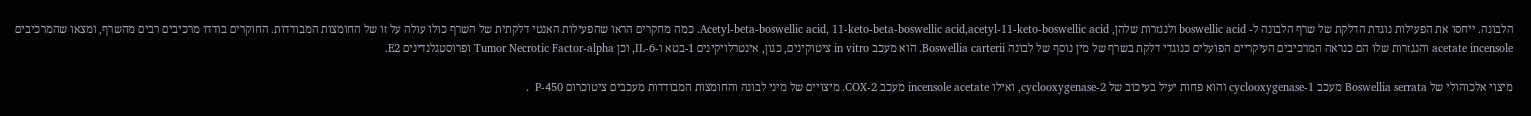הלבונה. ייחסו את הפעילות נוגדת הדלקת של שרף הלבונה ל- boswellic acid ולנגזרות שלהן, Acetyl-beta-boswellic acid, 11-keto-beta-boswellic acid,acetyl-11-keto-boswellic acid. כמה מחקרים הראו שהפעילות האנטי דלקתית של השרף כולו עולה על זו של החומצות המבודדות. החוקרים בודדו מרכיבים רבים מהשרף, ומצאו שהמרכיבים acetate incensole והנגזרות שלו הם כנראה המרכיבים העיקריים הפועלים כנוגדי דלקת בשרף של מין נוסף של לבונה Boswellia carterii. הוא מעכב in vitro ציטוקינים, כגון, אינטרלויקינים 1-בטא ו-IL-6, וכן Tumor Necrotic Factor-alpha ופרוסטגלנדינים E2.

מיצוי אלכוהולי של Boswellia serrata מעכב cyclooxygenase-1 והוא פחות יעיל בעיכוב של cyclooxygenase-2, ואילו incensole acetate מעכב COX-2. מיצויים של מיני לבונה והחומצות המבודדות מעכבים ציטוכרום P-450  .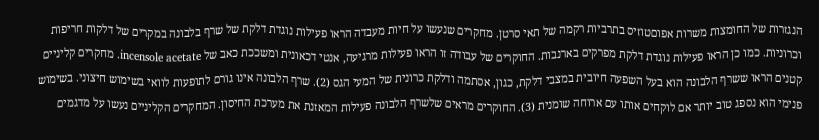הנגזרות של החומצות משרות אפוםטוזיס בתרביות רקמה של תאי סרטן. מחקרים שנעשו על חיות מעבדה הראו פעילות נוגדת דלקת של שרף בלבונה במקרים של דלקות חריפות וכרוניות. כמו כן הראו פעילות נוגדת דלקת מפרקים בארנבות. החוקרים של עבודה זו הראו פעילות מרגיעה, אנטי דכאונית ומשככת כאב של incensole acetate. מחקרים קליניים קטנים הראו ששרף הלבונה הוא בעל השפעה חיובית במצבי דלקת, כגון, אסתמה ודלקת כרונית של המעי הגס (2). שרף הלבונה אינו גורם לתופעות לוואי בשימוש חיצוני. בשימוש פנימי הוא נספג טוב יותר אם לוקחים אותו עם ארוחה שומנית (3). החוקרים מראים שלשרף הלבונה פעילות המאזנת את מערכת החיסון. המחקרים הקליניים נעשו על מדגמים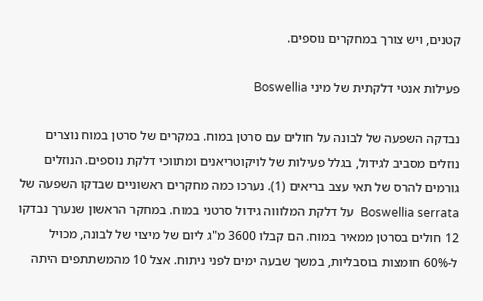קטנים, ויש צורך במחקרים נוספים.

פעילות אנטי דלקתית של מיני Boswellia

נבדקה השפעה של לבונה על חולים עם סרטן במוח. במקרים של סרטן במוח נוצרים נוזלים מסביב לגידול, בגלל פעילות של לויקוטריאנים ומתווכי דלקת נוספים. הנוזלים גורמים להרס של תאי עצב בריאים (1). נערכו כמה מחקרים ראשוניים שבדקו השפעה של Boswellia serrata  על דלקת המלוווה גידול סרטני במוח. במחקר הראשון שנערך נבדקו 12 חולים בסרטן ממאיר במוח. הם קבלו 3600 מ"ג ליום של מיצוי של לבונה, מכויל ל-60% חומצות בוסבליות, במשך שבעה ימים לפני ניתוח. אצל 10 מהמשתתפים היתה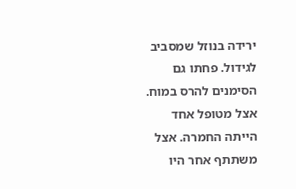ירידה בנוזל שמסביב לגידול. פחתו גם הסימנים להרס במוח. אצל מטופל אחד הייתה החמרה. אצל משתתף אחר היו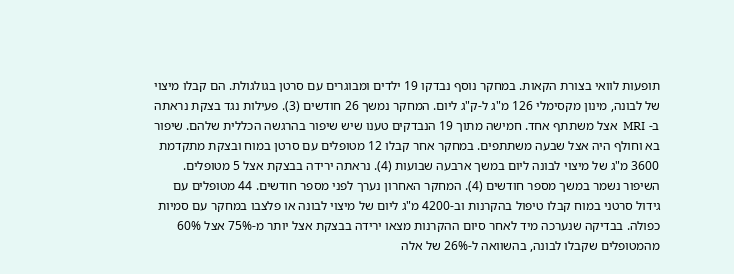תופעות לוואי בצורת הקאות. במחקר נוסף נבדקו 19 ילדים ומבוגרים עם סרטן בגולגולת. הם קבלו מיצוי של לבונה, מינון מקסימלי 126 מ"ג ל-ק"ג ליום. המחקר נמשך 26 חודשים (3). פעילות נגד בצקת נראתה ב- MRI  אצל משתתף אחד. חמישה מתוך 19 הנבדקים טענו שיש שיפור בהרגשה הכללית שלהם. שיפור בא וחולף היה אצל שבעה משתתפים. במחקר אחר קבלו 12 מטופלים עם סרטן במוח ובצקת מתקדמת 3600 מ"ג של מיצוי לבונה ליום במשך ארבעה שבועות (4). נראתה ירידה בבצקת אצל 5 מטופלים. השיפור נשמר במשך מספר חודשים (4). המחקר האחרון נערך לפני מספר חודשים. 44 מטופלים עם גידול סרטני במוח קבלו טיפול בהקרנות וב-4200 מ"ג ליום של מיצוי לבונה או פלצבו במחקר עם סמיות כפולה. בבדיקה שנערכה מיד לאחר סיום ההקרנות מצאו ירידה בבצקת אצל יותר מ-75% אצל 60% מהמטופלים שקבלו לבונה, בהשוואה ל-26% של אלה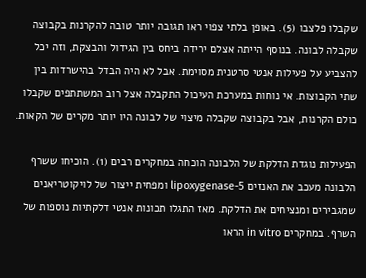שקבלו פלצבו (5). באופן בלתי צפוי ראו תגובה יותר טובה להקרנות בקבוצה שקבלה לבונה. בנוסף הייתה אצלם ירידה ביחס בין הגידול והבצקת, וזה יכל להצביע על פעילות אנטי סרטנית מסוימת. אבל לא היה הבדל בהישרדות בין שתי הקבוצות. אי נוחות במערכת העיכול התקבלה אצל רוב המשתתפים שקבלו כולם הקרנות, אבל בקבוצה שקבלה מיצוי של לבונה היו יותר מקרים של הקאות.

הפעילות נוגדת הדלקת של הלבונה הוכחה במחקרים רבים (1). הוכיחו ששרף הלבונה מעכב את האנזים 5-lipoxygenase ומפחית ייצור של לויקוטריאנים שמגבירים ומנציחים את הדלקת. מאז התגלו תכונות אנטי דלקתיות נוספות של השרף. במחקרים in vitro הראו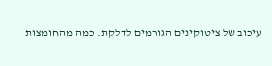עיכוב של ציטוקינים הגורמים לדלקת. כמה מהחומצות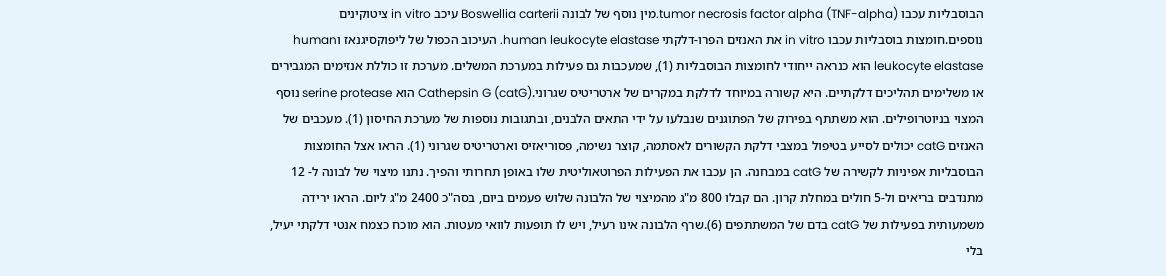הבוסבליות עכבו tumor necrosis factor alpha (TNF-alpha).מין נוסף של לבונה Boswellia carterii עיכב in vitro ציטוקינים נוספים.חומצות בוסבליות עכבו in vitro את האנזים הפרו-דלקתי human leukocyte elastase. העיכוב הכפול של ליפוקסיגנאז וhuman leukocyte elastase הוא כנראה ייחודי לחומצות הבוסבליות (1), שמעכבות גם פעילות במערכת המשלים. מערכת זו כוללת אנזימים המגבירים או משלימים תהליכים דלקתיים. היא קשורה במיוחד לדלקת במקרים של ארטריטיס שגרוני.Cathepsin G (catG) הוא serine protease נוסף המצוי בניוטרופילים. הוא משתתף בפירוק של הפתוגנים שנבלעו על ידי התאים הלבנים, ובתגובות נוספות של מערכת החיסון (1). מעכבים של האנזים catG יכולים לסייע בטיפול במצבי דלקת הקשורים לאסתמה, קוצר נשימה, פסוריאזיס וארטריטיס שגרוני (1). הראו אצל החומצות הבוסבליות אפיניות לקשירה של catG במבחנה. הן עכבו את הפעילות הפרוטאוליטית שלו באופן תחרותי והפיך. נתנו מיצוי של לבונה ל- 12 מתנדבים בריאים ול-5 חולים במחלת קרון. הם קבלו 800 מ"ג מהמיצוי של הלבונה שלוש פעמים ביום, בסה"כ 2400 מ"ג ליום. הראו ירידה משמעותית בפעילות של catG בדם של המשתתפים (6).שרף הלבונה אינו רעיל, ויש לו תופעות לוואי מעטות. הוא מוכח כצמח אנטי דלקתי יעיל, בלי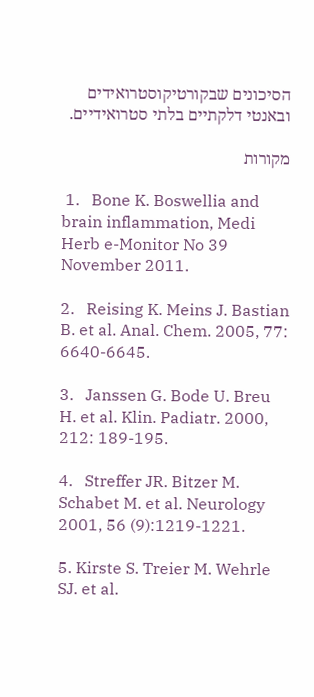הסיכונים שבקורטיקוסטרואידים ובאנטי דלקתיים בלתי סטרואידיים.

מקורות

 1.   Bone K. Boswellia and brain inflammation, Medi Herb e-Monitor No 39 November 2011.

2.   Reising K. Meins J. Bastian B. et al. Anal. Chem. 2005, 77: 6640-6645.

3.   Janssen G. Bode U. Breu H. et al. Klin. Padiatr. 2000, 212: 189-195.

4.   Streffer JR. Bitzer M. Schabet M. et al. Neurology 2001, 56 (9):1219-1221.

5. Kirste S. Treier M. Wehrle SJ. et al.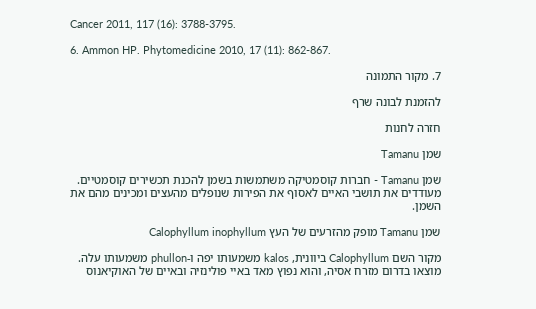Cancer 2011, 117 (16): 3788-3795.

6. Ammon HP. Phytomedicine 2010, 17 (11): 862-867.

7. מקור התמונה

להזמנת לבונה שרף

חזרה לחנות

שמן Tamanu

שמן Tamanu - חברות קוסמטיקה משתמשות בשמן להכנת תכשירים קוסמטיים. מעודדים את תושבי האיים לאסוף את הפירות שנופלים מהעצים ומכינים מהם את השמן.

שמן Tamanu מופק מהזרעים של העץ Calophyllum inophyllum

מקור השם Calophyllum ביוונית, kalos משמעותו יפה ו-phullon משמעותו עלה. מוצאו בדרום מזרח אסיה, והוא נפוץ מאד באיי פולינזיה ובאיים של האוקיאנוס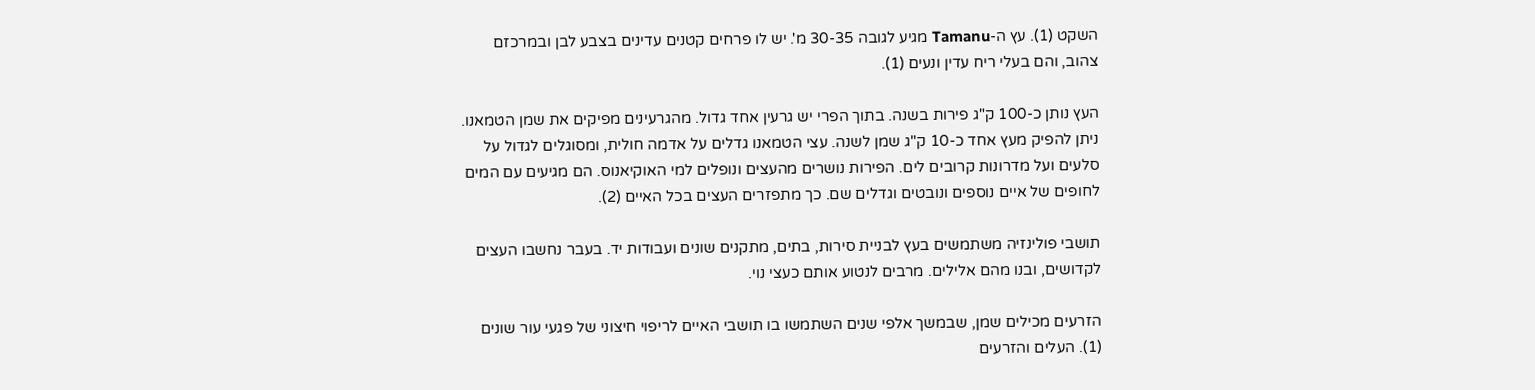השקט (1). עץ ה-Tamanu מגיע לגובה 30-35 מ'. יש לו פרחים קטנים עדינים בצבע לבן ובמרכזם צהוב, והם בעלי ריח עדין ונעים (1).

העץ נותן כ-100 ק"ג פירות בשנה. בתוך הפרי יש גרעין אחד גדול. מהגרעינים מפיקים את שמן הטמאנו. ניתן להפיק מעץ אחד כ-10 ק"ג שמן לשנה. עצי הטמאנו גדלים על אדמה חולית, ומסוגלים לגדול על סלעים ועל מדרונות קרובים לים. הפירות נושרים מהעצים ונופלים למי האוקיאנוס. הם מגיעים עם המים לחופים של איים נוספים ונובטים וגדלים שם. כך מתפזרים העצים בכל האיים (2).

תושבי פולינזיה משתמשים בעץ לבניית סירות, בתים, מתקנים שונים ועבודות יד. בעבר נחשבו העצים לקדושים, ובנו מהם אלילים. מרבים לנטוע אותם כעצי נוי.

הזרעים מכילים שמן, שבמשך אלפי שנים השתמשו בו תושבי האיים לריפוי חיצוני של פגעי עור שונים (1). העלים והזרעים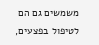משמשים גם הם לטיפול בפצעים,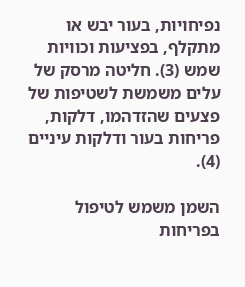נפיחויות, בעור יבש או מתקלף, בפציעות וכוויות שמש (3). חליטה מרסק של עלים משמשת לשטיפות של פצעים שהזדהמו, דלקות, פריחות בעור ודלקות עיניים (4).

השמן משמש לטיפול בפריחות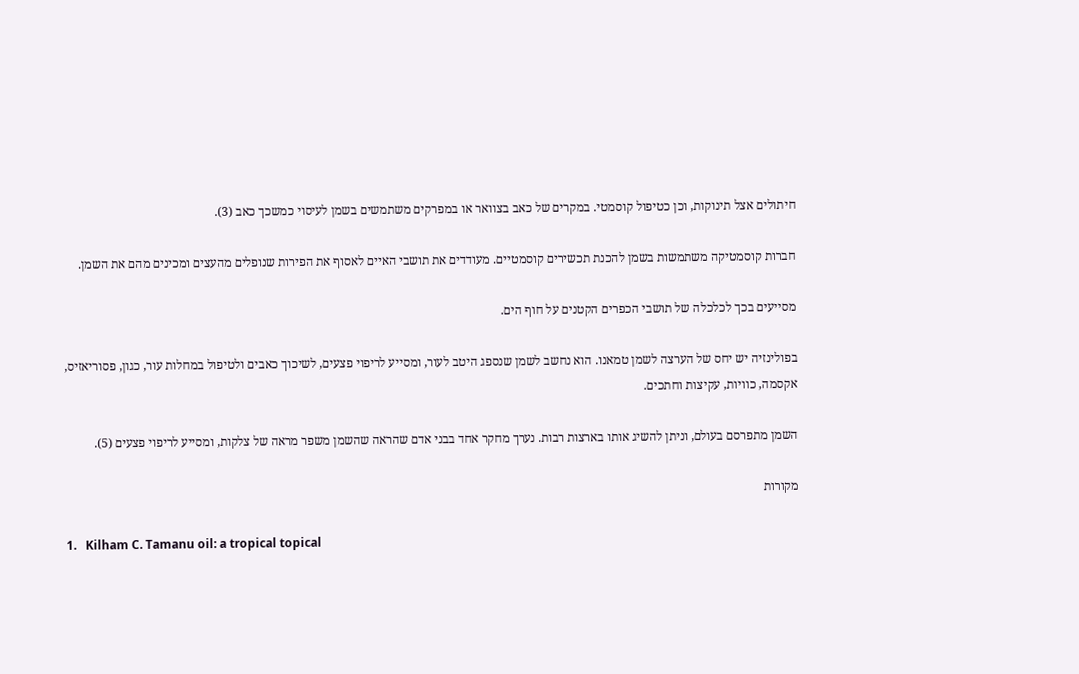חיתולים אצל תינוקות, וכן כטיפול קוסמטי. במקרים של כאב בצוואר או במפרקים משתמשים בשמן לעיסוי כמשכך כאב (3).

חברות קוסמטיקה משתמשות בשמן להכנת תכשירים קוסמטיים. מעודדים את תושבי האיים לאסוף את הפירות שנופלים מהעצים ומכינים מהם את השמן.

מסייעים בכך לכלכלה של תושבי הכפרים הקטנים על חוף הים.

בפולינזיה יש יחס של הערצה לשמן טמאנו. הוא נחשב לשמן שנספג היטב לעור, ומסייע לריפוי פצעים, לשיכוך כאבים ולטיפול במחלות עור, כגון, פסוריאזיס, אקסמה, כוויות, עקיצות וחתכים.

השמן מתפרסם בעולם, וניתן להשיג אותו בארצות רבות. נערך מחקר אחד בבני אדם שהראה שהשמן משפר מראה של צלקות, ומסייע לריפוי פצעים (5).

מקורות

1.   Kilham C. Tamanu oil: a tropical topical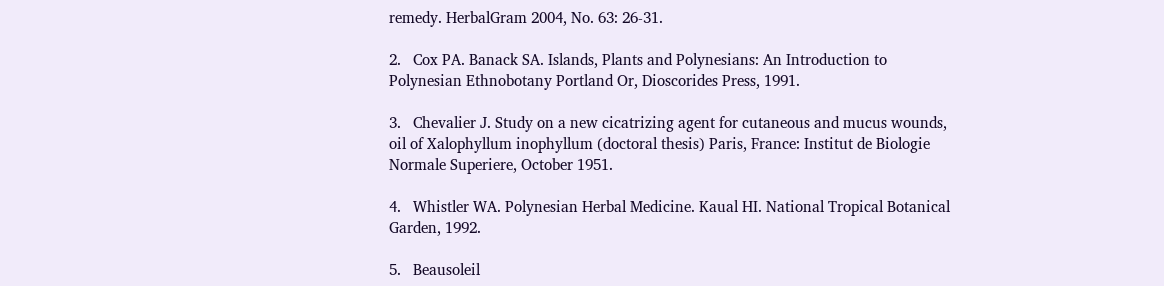remedy. HerbalGram 2004, No. 63: 26-31.

2.   Cox PA. Banack SA. Islands, Plants and Polynesians: An Introduction to Polynesian Ethnobotany Portland Or, Dioscorides Press, 1991.

3.   Chevalier J. Study on a new cicatrizing agent for cutaneous and mucus wounds, oil of Xalophyllum inophyllum (doctoral thesis) Paris, France: Institut de Biologie Normale Superiere, October 1951.

4.   Whistler WA. Polynesian Herbal Medicine. Kaual HI. National Tropical Botanical Garden, 1992.

5.   Beausoleil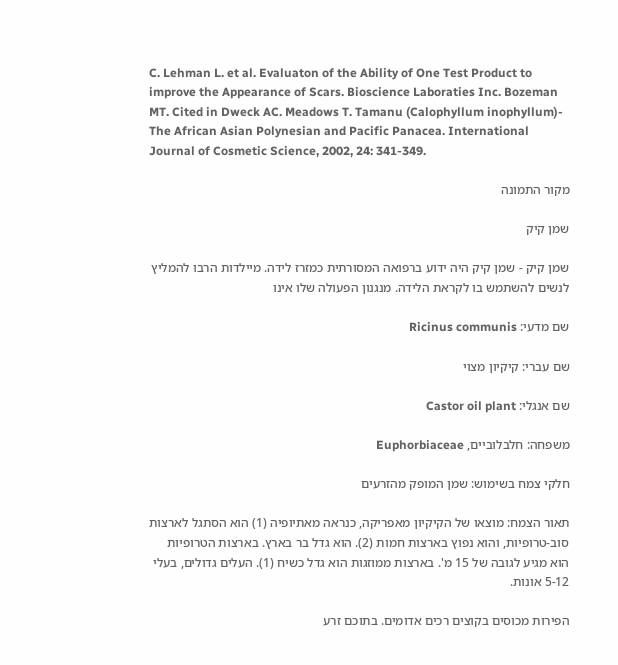C. Lehman L. et al. Evaluaton of the Ability of One Test Product to improve the Appearance of Scars. Bioscience Laboraties Inc. Bozeman MT. Cited in Dweck AC. Meadows T. Tamanu (Calophyllum inophyllum)- The African Asian Polynesian and Pacific Panacea. International Journal of Cosmetic Science, 2002, 24: 341-349.

מקור התמונה

שמן קיק

שמן קיק - שמן קיק היה ידוע ברפואה המסורתית כמזרז לידה. מיילדות הרבו להמליץ לנשים להשתמש בו לקראת הלידה. מנגנון הפעולה שלו אינו

שם מדעי: Ricinus communis

שם עברי: קיקיון מצוי

שם אנגלי: Castor oil plant

משפחה: חלבלוביים, Euphorbiaceae

חלקי צמח בשימוש: שמן המופק מהזרעים

תאור הצמח: מוצאו של הקיקיון מאפריקה, כנראה מאתיופיה (1) הוא הסתגל לארצות סוב-טרופיות, והוא נפוץ בארצות חמות (2). הוא גדל בר בארץ. בארצות הטרופיות הוא מגיע לגובה של 15 מ'. בארצות ממוזגות הוא גדל כשיח (1). העלים גדולים, בעלי 5-12 אונות.

הפירות מכוסים בקוצים רכים אדומים. בתוכם זרע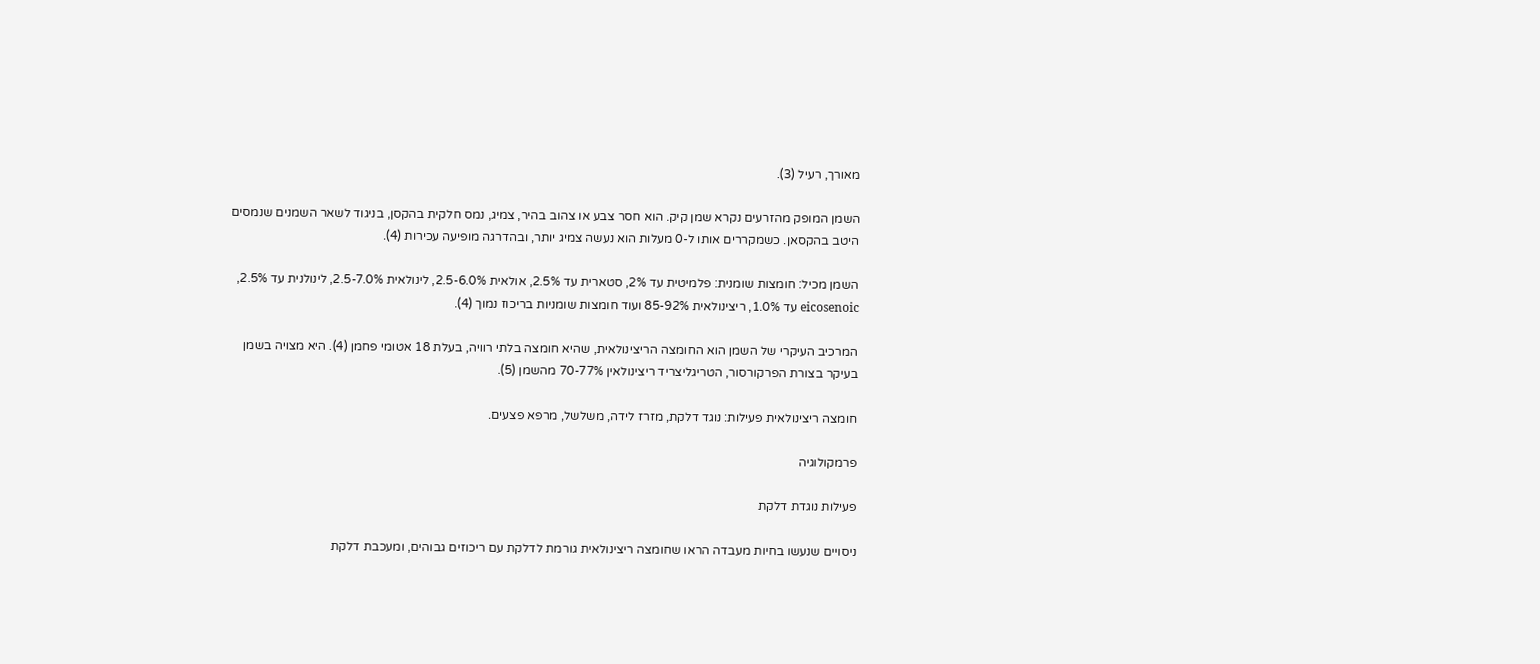מאורך, רעיל (3).

השמן המופק מהזרעים נקרא שמן קיק. הוא חסר צבע או צהוב בהיר, צמיג, נמס חלקית בהקסן, בניגוד לשאר השמנים שנמסים היטב בהקסאן. כשמקררים אותו ל-0 מעלות הוא נעשה צמיג יותר, ובהדרגה מופיעה עכירות (4).

השמן מכיל: חומצות שומנית: פלמיטית עד 2%, סטארית עד 2.5%, אולאית 2.5-6.0%, לינולאית 2.5-7.0%, לינולנית עד 2.5%, eicosenoic עד 1.0%, ריצינולאית 85-92% ועוד חומצות שומניות בריכוז נמוך (4).

המרכיב העיקרי של השמן הוא החומצה הריצינולאית, שהיא חומצה בלתי רוויה, בעלת 18 אטומי פחמן (4). היא מצויה בשמן בעיקר בצורת הפרקורסור, הטריגליצריד ריצינולאין 70-77% מהשמן (5).

חומצה ריצינולאית פעילות: נוגד דלקת, מזרז לידה, משלשל, מרפא פצעים.

פרמקולוגיה

פעילות נוגדת דלקת

ניסויים שנעשו בחיות מעבדה הראו שחומצה ריצינולאית גורמת לדלקת עם ריכוזים גבוהים, ומעכבת דלקת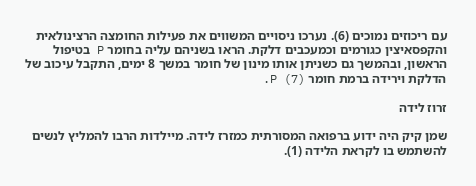עם ריכוזים נמוכים (6). נערכו ניסויים המשווים את פעילות החומצה הרצינולאית והקפסאיצין כגורמים וכמעכבים דלקת. הראו בשניהם עליה בחומר P בטיפול הראשון, ובהמשך גם כשניתן אותו מינון של חומר במשך 8 ימים, התקבל עיכוב של הדלקת וירידה ברמת חומר P (7).

זרוז לידה

שמן קיק היה ידוע ברפואה המסורתית כמזרז לידה. מיילדות הרבו להמליץ לנשים להשתמש בו לקראת הלידה (1).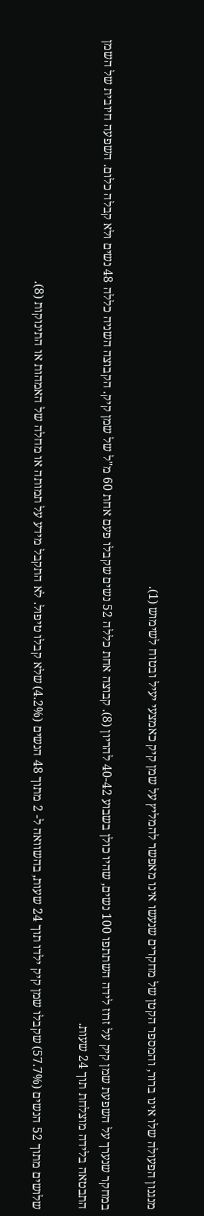מנגנון הפעולה שלו אינו ברור, והמספר הקטן של מחקרים שנעשו אינו מאפשר להמליץ על שמן קיק כאמצעי יעיל ובטוח לשימוש (1).

במחקר שנערך על השפעת שמן קיק על זרוז לידה השתתפו 100 נשים, שהיו כולן בשבוע 40-42 להריון (8). קבוצה אחת כללה 52 נשים שקבלו פעם אחת 60 מ"ל של שמן קיק. הקבוצה השניה כללה 48 נשים ולא קבלה כלום. השפעה חיובית של השמן התבטאה בלידה מוצלחת תוך 24 שעות.

שלושים מתוך 52 הנשים (57.7%) שקבלו שמן קיק ילדו תוך 24 שעות, בהשוואה ל- 2 מתוך 48 הנשים (4.2%) שלא קבלו טיפול. לא התקבל מידע על תמותה או מחלה של האמהות או התינוקות (8).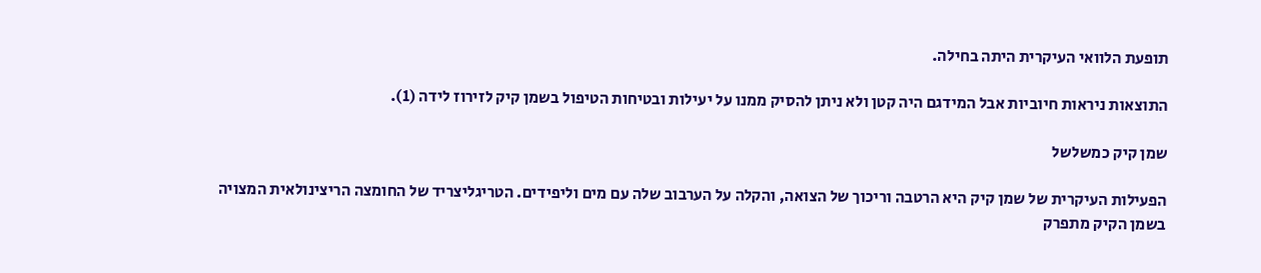תופעת הלוואי העיקרית היתה בחילה.

התוצאות ניראות חיוביות אבל המידגם היה קטן ולא ניתן להסיק ממנו על יעילות ובטיחות הטיפול בשמן קיק לזירוז לידה (1).

שמן קיק כמשלשל

הפעילות העיקרית של שמן קיק היא הרטבה וריכוך של הצואה, והקלה על הערבוב שלה עם מים וליפידים. הטריגליצריד של החומצה הריצינולאית המצויה בשמן הקיק מתפרק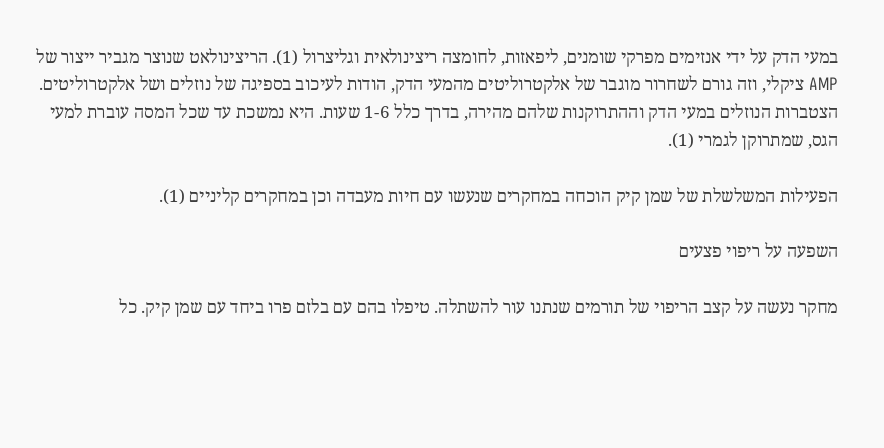במעי הדק על ידי אנזימים מפרקי שומנים, ליפאזות, לחומצה ריצינולאית וגליצרול (1). הריצינולאט שנוצר מגביר ייצור של AMP ציקלי, וזה גורם לשחרור מוגבר של אלקטרוליטים מהמעי הדק, הודות לעיכוב בספיגה של נוזלים ושל אלקטרוליטים. הצטברות הנוזלים במעי הדק וההתרוקנות שלהם מהירה, בדרך כלל 1-6 שעות. היא נמשכת עד שכל המסה עוברת למעי הגס, שמתרוקן לגמרי (1).

הפעילות המשלשלת של שמן קיק הוכחה במחקרים שנעשו עם חיות מעבדה וכן במחקרים קליניים (1).

השפעה על ריפוי פצעים

מחקר נעשה על קצב הריפוי של תורמים שנתנו עור להשתלה. טיפלו בהם עם בלזם פרו ביחד עם שמן קיק. כל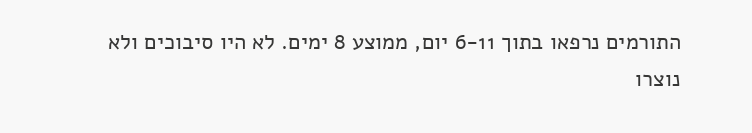התורמים נרפאו בתוך 6-11 יום, ממוצע 8 ימים. לא היו סיבוכים ולא נוצרו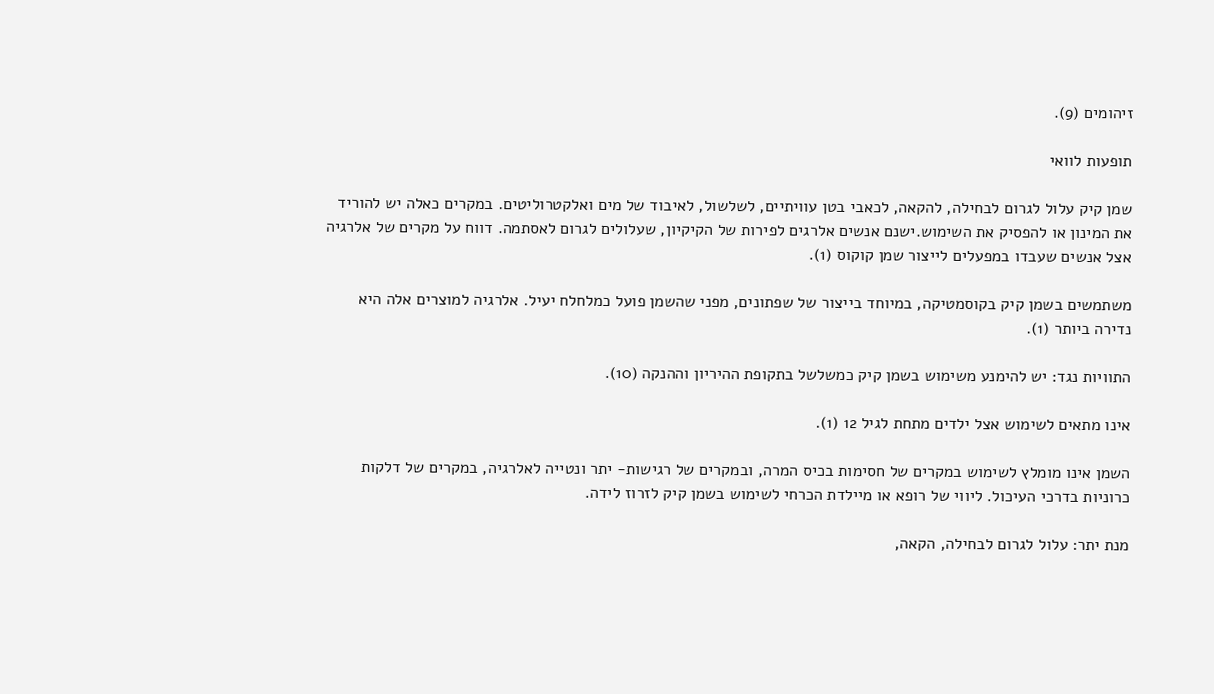זיהומים (9).

תופעות לוואי

שמן קיק עלול לגרום לבחילה, להקאה, לכאבי בטן עוויתיים, לשלשול, לאיבוד של מים ואלקטרוליטים. במקרים כאלה יש להוריד את המינון או להפסיק את השימוש.ישנם אנשים אלרגים לפירות של הקיקיון, שעלולים לגרום לאסתמה. דווח על מקרים של אלרגיה אצל אנשים שעבדו במפעלים לייצור שמן קוקוס (1).

משתמשים בשמן קיק בקוסמטיקה, במיוחד בייצור של שפתונים, מפני שהשמן פועל כמלחלח יעיל. אלרגיה למוצרים אלה היא נדירה ביותר (1).

התוויות נגד: יש להימנע משימוש בשמן קיק כמשלשל בתקופת ההיריון וההנקה (10).

אינו מתאים לשימוש אצל ילדים מתחת לגיל 12 (1).

השמן אינו מומלץ לשימוש במקרים של חסימות בכיס המרה, ובמקרים של רגישות- יתר ונטייה לאלרגיה, במקרים של דלקות כרוניות בדרכי העיכול. ליווי של רופא או מיילדת הכרחי לשימוש בשמן קיק לזרוז לידה.

מנת יתר: עלול לגרום לבחילה, הקאה,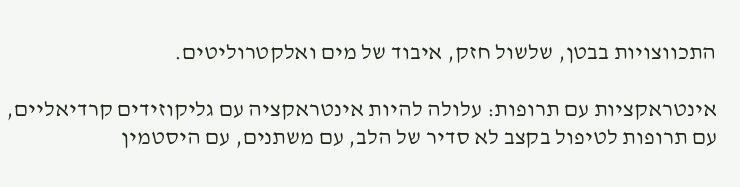התכווצויות בבטן, שלשול חזק, איבוד של מים ואלקטרוליטים.

אינטראקציות עם תרופות: עלולה להיות אינטראקציה עם גליקוזידים קרדיאליים, עם תרופות לטיפול בקצב לא סדיר של הלב, עם משתנים, עם היסטמין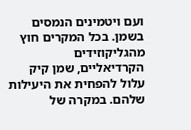ועם ויטמינים הנמסים בשמן. בכל המקרים חוץ מהגליקוזידים הקרדיאליים, שמן קיק עלול להפחית את היעילות שלהם. במקרה של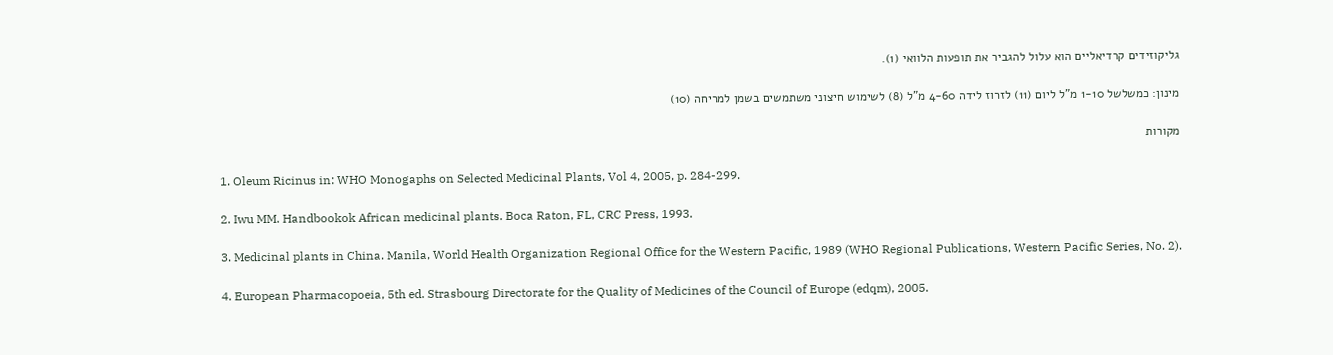גליקוזידים קרדיאליים הוא עלול להגביר את תופעות הלוואי (1).

מינון: כמשלשל 1-10 מ"ל ליום (11) לזרוז לידה 4-60 מ"ל (8) לשימוש חיצוני משתמשים בשמן למריחה (10)

מקורות

1. Oleum Ricinus in: WHO Monogaphs on Selected Medicinal Plants, Vol 4, 2005, p. 284-299.

2. Iwu MM. Handbookok African medicinal plants. Boca Raton, FL, CRC Press, 1993.

3. Medicinal plants in China. Manila, World Health Organization Regional Office for the Western Pacific, 1989 (WHO Regional Publications, Western Pacific Series, No. 2).

4. European Pharmacopoeia, 5th ed. Strasbourg Directorate for the Quality of Medicines of the Council of Europe (edqm), 2005.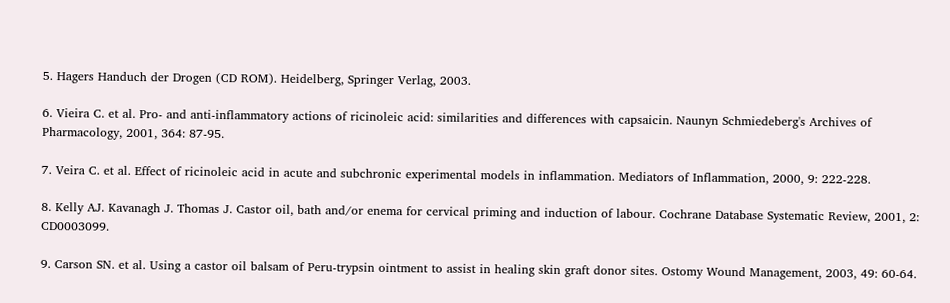5. Hagers Handuch der Drogen (CD ROM). Heidelberg, Springer Verlag, 2003.

6. Vieira C. et al. Pro- and anti-inflammatory actions of ricinoleic acid: similarities and differences with capsaicin. Naunyn Schmiedeberg's Archives of Pharmacology, 2001, 364: 87-95.

7. Veira C. et al. Effect of ricinoleic acid in acute and subchronic experimental models in inflammation. Mediators of Inflammation, 2000, 9: 222-228.

8. Kelly AJ. Kavanagh J. Thomas J. Castor oil, bath and/or enema for cervical priming and induction of labour. Cochrane Database Systematic Review, 2001, 2: CD0003099.

9. Carson SN. et al. Using a castor oil balsam of Peru-trypsin ointment to assist in healing skin graft donor sites. Ostomy Wound Management, 2003, 49: 60-64.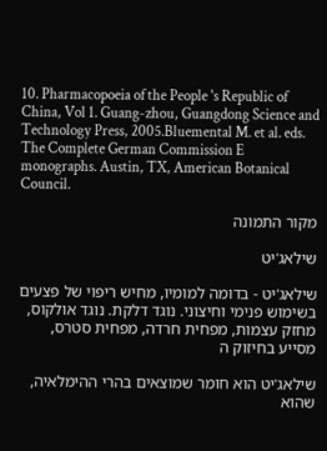10. Pharmacopoeia of the People 's Republic of China, Vol 1. Guang-zhou, Guangdong Science and Technology Press, 2005.Bluemental M. et al. eds. The Complete German Commission E monographs. Austin, TX, American Botanical Council.

מקור התמונה

שילאג'יט

שילאג'יט - בדומה למומיו, מחיש ריפוי של פצעים בשימוש פנימי וחיצוני. נוגד דלקת. נוגד אולקוס, מחזק עצמות, מפחית חרדה, מפחית סטרס, מסייע בחיזוק ה

שילאג'יט הוא חומר שמוצאים בהרי ההימלאיה, שהוא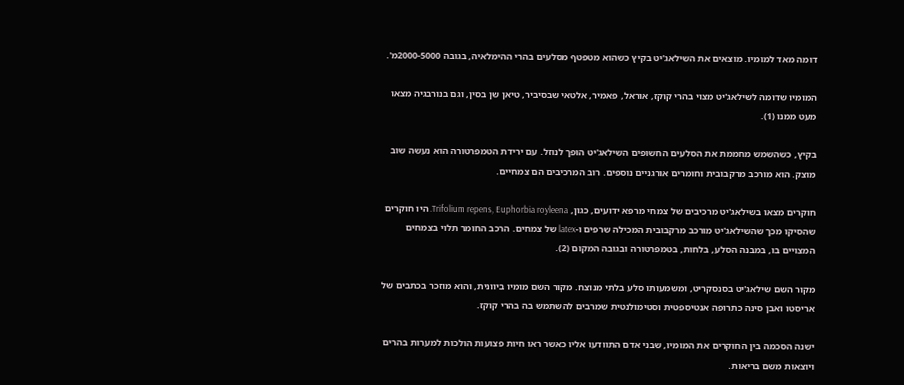דומה מאד למומיו. מוצאים את השילאג'יט בקיץ כשהוא מטפטף מסלעים בהרי ההימלאיה, בגובה 2000-5000מ'.

המומיו שדומה לשילאג'יט מצוי בהרי קוקז, אוראל, פאמיר, אלטאי שבסיביר, טיאן שן בסין, וגם בנורבגיה מצאו מעט ממנו (1).

בקיץ, כשהשמש מחממת את הסלעים החשופים השילאג'יט הופך לנוזל. עם ירידת הטמפרטורה הוא נעשה שוב מוצק. הוא מורכב מרקבובית וחומרים אורגניים נוספים. רוב המרכיבים הם צמחיים.

חוקרים מצאו בשילאג'יט מרכיבים של צמחי מרפא ידועים, כגון, Trifolium repens, Euphorbia royleena. היו חוקרים שהסיקו מכך שהשילאג'יט מורכב מרקבובית המכילה שרפים ו-latex של צמחים. הרכב החומר תלוי בצמחים המצויים בו, במבנה הסלע, בלחות, בטמפרטורה ובגובה המקום (2).

מקור השם שילאג'יט בסנסקריט, ומשמעותו סלע בלתי מנוצח. מקור השם מומיו ביוונית, והוא מוזכר בכתבים של אריסטו ואבן סינה כתרופה אנטיספטית וסטימולנטית שמרבים להשתמש בה בהרי קוקז.

ישנה הסכמה בין החוקרים את המומיו, שבני אדם התוודעו אליו כאשר ראו חיות פצועות הולכות למערות בהרים ויוצאות משם בריאות.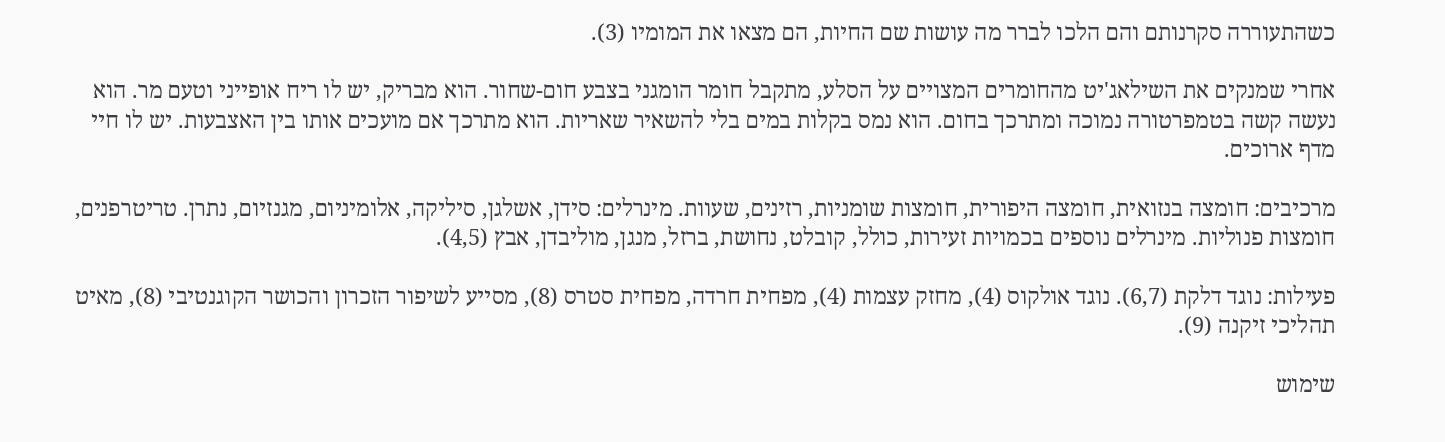כשהתעוררה סקרנותם והם הלכו לברר מה עושות שם החיות, הם מצאו את המומיו (3).

אחרי שמנקים את השילאג'יט מהחומרים המצויים על הסלע, מתקבל חומר הומגני בצבע חום-שחור. הוא מבריק, יש לו ריח אופייני וטעם מר. הוא נעשה קשה בטמפרטורה נמוכה ומתרכך בחום. הוא נמס בקלות במים בלי להשאיר שאריות. הוא מתרכך אם מועכים אותו בין האצבעות. יש לו חיי מדף ארוכים.

מרכיבים: חומצה בנזואית, חומצה היפורית, חומצות שומניות, רזינים, שעוות. מינרלים: סידן, אשלגן, סיליקה, אלומיניום, מגנזיום, נתרן. טריטרפנים, חומצות פנוליות. מינרלים נוספים בכמויות זעירות, כולל, קובלט, נחושת, ברזל, מנגן, מוליבדן, אבץ (4,5).

פעילות: נוגד דלקת (6,7). נוגד אולקוס (4), מחזק עצמות (4), מפחית חרדה, מפחית סטרס (8), מסייע לשיפור הזכרון והכושר הקוגנטיבי (8), מאיט תהליכי זיקנה (9).

שימוש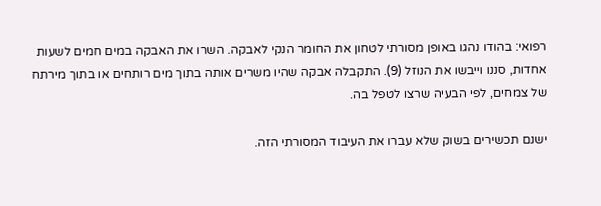רפואי: בהודו נהגו באופן מסורתי לטחון את החומר הנקי לאבקה. השרו את האבקה במים חמים לשעות אחדות, סננו וייבשו את הנוזל (9). התקבלה אבקה שהיו משרים אותה בתוך מים רותחים או בתוך מירתח של צמחים, לפי הבעיה שרצו לטפל בה.

ישנם תכשירים בשוק שלא עברו את העיבוד המסורתי הזה.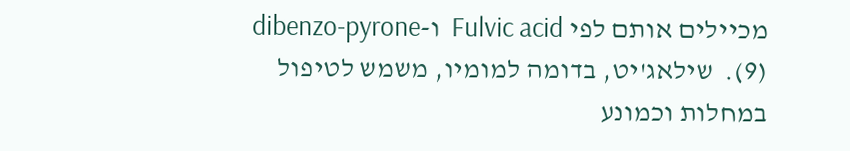מכיילים אותם לפי Fulvic acid  ו-dibenzo-pyrone (9).  שילאג'יט, בדומה למומיו, משמש לטיפול במחלות וכמונע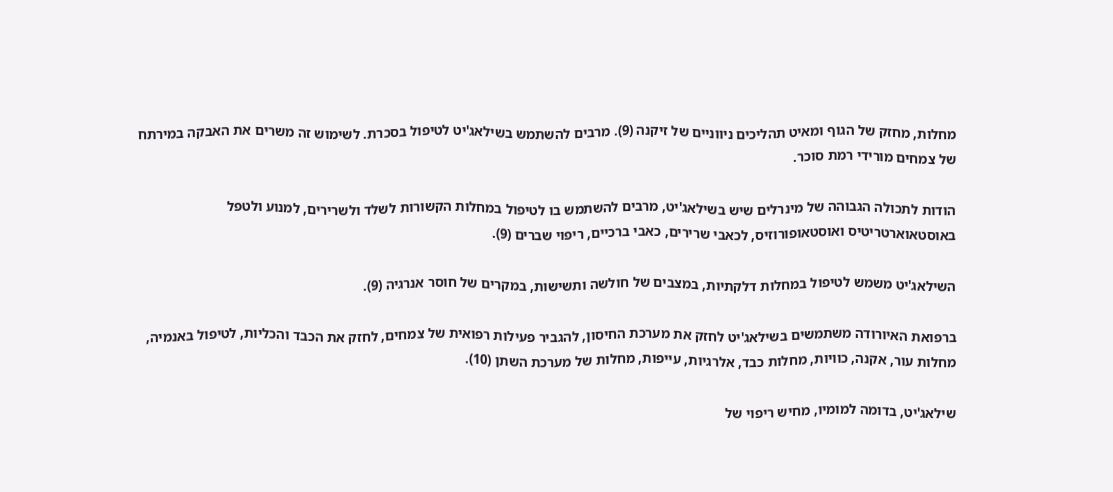מחלות, מחזק של הגוף ומאיט תהליכים ניווניים של זיקנה (9). מרבים להשתמש בשילאג'יט לטיפול בסכרת. לשימוש זה משרים את האבקה במירתח של צמחים מורידי רמת סוכר.

הודות לתכולה הגבוהה של מינרלים שיש בשילאג'יט, מרבים להשתמש בו לטיפול במחלות הקשורות לשלד ולשרירים, למנוע ולטפל באוסטאוארטריטיס ואוסטאופורוזיס, לכאבי שרירים, כאבי ברכיים, ריפוי שברים (9).

השילאג'יט משמש לטיפול במחלות דלקתיות, במצבים של חולשה ותשישות, במקרים של חוסר אנרגיה (9).

ברפואת האיורודה משתמשים בשילאג'יט לחזק את מערכת החיסון, להגביר פעילות רפואית של צמחים, לחזק את הכבד והכליות, לטיפול באנמיה, מחלות עור, אקנה, כוויות, מחלות כבד, אלרגיות, עייפות, מחלות של מערכת השתן (10).

שילאג'יט, בדומה למומיו, מחיש ריפוי של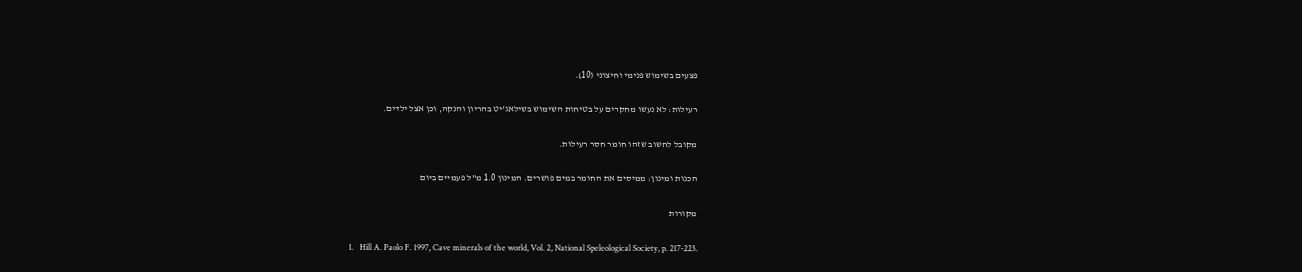פצעים בשימוש פנימי וחיצוני (10).

רעילות: לא נעשו מחקרים על בטיחות השימוש בשילאג'יט בהריון והנקה, וכן אצל ילדים.

מקובל לחשוב שזהו חומר חסר רעילות.

הכנות ומינון: ממיסים את החומר במים פושרים. המינון 1.0 מ"ל פעמיים ביום

מקורות

1.   Hill A. Paolo F. 1997, Cave minerals of the world, Vol. 2, National Speleological Society, p. 217-223.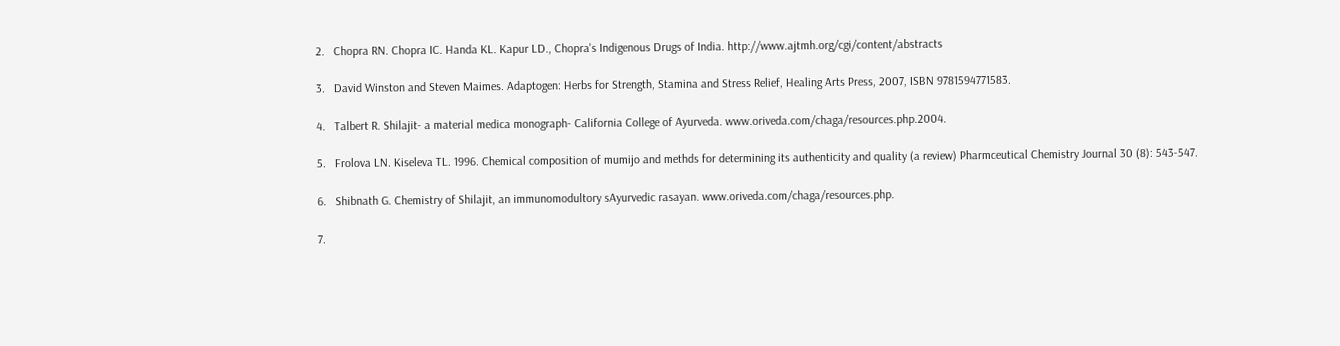2.   Chopra RN. Chopra IC. Handa KL. Kapur LD., Chopra's Indigenous Drugs of India. http://www.ajtmh.org/cgi/content/abstracts

3.   David Winston and Steven Maimes. Adaptogen: Herbs for Strength, Stamina and Stress Relief, Healing Arts Press, 2007, ISBN 9781594771583.

4.   Talbert R. Shilajit- a material medica monograph- California College of Ayurveda. www.oriveda.com/chaga/resources.php.2004.

5.   Frolova LN. Kiseleva TL. 1996. Chemical composition of mumijo and methds for determining its authenticity and quality (a review) Pharmceutical Chemistry Journal 30 (8): 543-547.

6.   Shibnath G. Chemistry of Shilajit, an immunomodultory sAyurvedic rasayan. www.oriveda.com/chaga/resources.php.

7.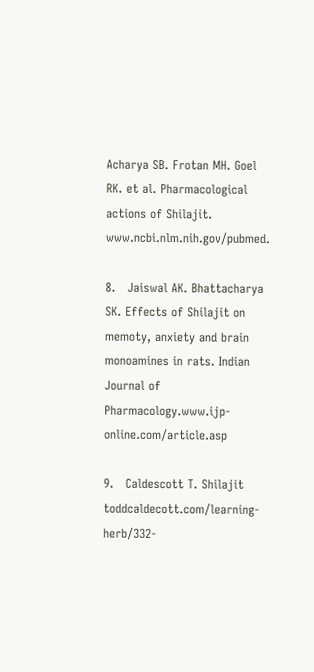Acharya SB. Frotan MH. Goel RK. et al. Pharmacological actions of Shilajit. www.ncbi.nlm.nih.gov/pubmed.

8.   Jaiswal AK. Bhattacharya SK. Effects of Shilajit on memoty, anxiety and brain monoamines in rats. Indian Journal of Pharmacology.www.ijp-online.com/article.asp

9.   Caldescott T. Shilajit toddcaldecott.com/learning-herb/332-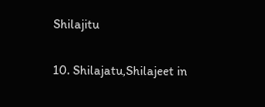Shilajitu

10. Shilajatu,Shilajeet in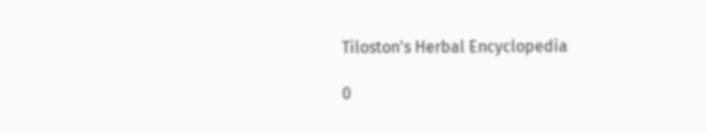Tiloston's Herbal Encyclopedia

0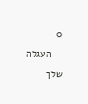0
    העגלה שלך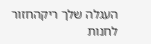העגלה שלך ריקהחזור לחנות